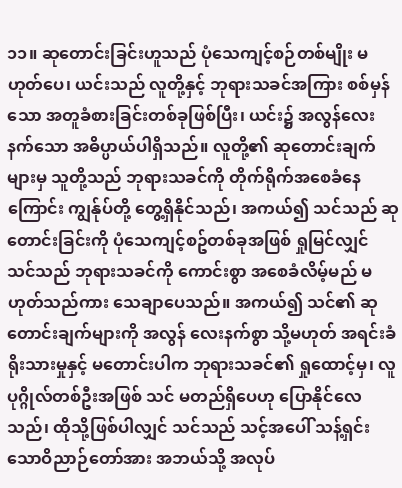၁၁။ ဆုတောင်းခြင်းဟူသည် ပုံသေကျင့်စဉ်တစ်မျိုး မဟုတ်ပေ၊ ယင်းသည် လူတို့နှင့် ဘုရားသခင်အကြား စစ်မှန်သော အတူခံစားခြင်းတစ်ခုဖြစ်ပြီး၊ ယင်း၌ အလွန်လေးနက်သော အဓိပ္ပာယ်ပါရှိသည်။ လူတို့၏ ဆုတောင်းချက်များမှ သူတို့သည် ဘုရားသခင်ကို တိုက်ရိုက်အစေခံနေကြောင်း ကျွန်ုပ်တို့ တွေ့ရှိနိုင်သည်၊ အကယ်၍ သင်သည် ဆုတောင်းခြင်းကို ပုံသေကျင့်စဥ်တစ်ခုအဖြစ် ရှုမြင်လျှင် သင်သည် ဘုရားသခင်ကို ကောင်းစွာ အစေခံလိမ့်မည် မဟုတ်သည်ကား သေချာပေသည်။ အကယ်၍ သင်၏ ဆုတောင်းချက်များကို အလွန် လေးနက်စွာ သို့မဟုတ် အရင်းခံရိုးသားမှုနှင့် မတောင်းပါက ဘုရားသခင်၏ ရှုထောင့်မှ၊ လူပုဂ္ဂိုလ်တစ်ဦးအဖြစ် သင် မတည်ရှိပေဟု ပြောနိုင်လေသည်၊ ထိုသို့ဖြစ်ပါလျှင် သင်သည် သင့်အပေါ် သန့်ရှင်းသောဝိညာဉ်တော်အား အဘယ်သို့ အလုပ်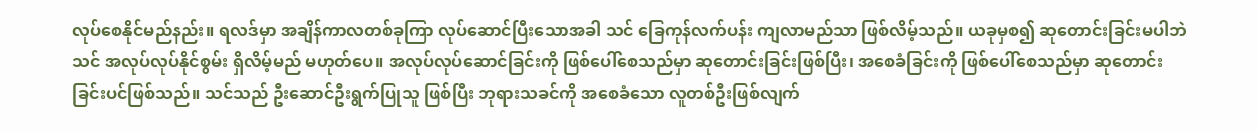လုပ်စေနိုင်မည်နည်း။ ရလဒ်မှာ အချိန်ကာလတစ်ခုကြာ လုပ်ဆောင်ပြီးသောအခါ သင် ခြေကုန်လက်ပန်း ကျလာမည်သာ ဖြစ်လိမ့်သည်။ ယခုမှစ၍ ဆုတောင်းခြင်းမပါဘဲ သင် အလုပ်လုပ်နိုင်စွမ်း ရှိလိမ့်မည် မဟုတ်ပေ။ အလုပ်လုပ်ဆောင်ခြင်းကို ဖြစ်ပေါ်စေသည်မှာ ဆုတောင်းခြင်းဖြစ်ပြီး၊ အစေခံခြင်းကို ဖြစ်ပေါ်စေသည်မှာ ဆုတောင်းခြင်းပင်ဖြစ်သည်။ သင်သည် ဦးဆောင်ဦးရွက်ပြုသူ ဖြစ်ပြီး ဘုရားသခင်ကို အစေခံသော လူတစ်ဦးဖြစ်လျက်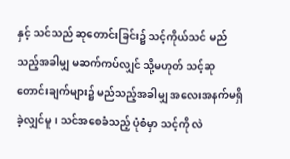နှင့် သင်သည် ဆုတောင်းခြင်း၌ သင့်ကိုယ်သင် မည်သည့်အခါမျှ မဆက်ကပ်လျှင် သို့မဟုတ် သင့်ဆုတောင်းချက်များ၌ မည်သည့်အခါမျှ အလေးအနက်မရှိခဲ့လျှင်မူ၊ သင်အစေခံသည့် ပုံစံမှာ သင့်ကို လဲ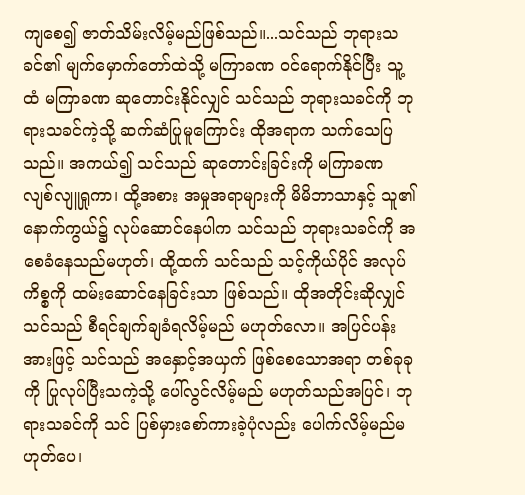ကျစေ၍ ဇာတ်သိမ်းလိမ့်မည်ဖြစ်သည်။...သင်သည် ဘုရားသခင်၏ မျက်မှောက်တော်ထဲသို့ မကြာခဏ ဝင်ရောက်နိုင်ပြီး သူ့ထံ မကြာခဏ ဆုတောင်းနိုင်လျှင် သင်သည် ဘုရားသခင်ကို ဘုရားသခင်ကဲ့သို့ ဆက်ဆံပြုမူကြောင်း ထိုအရာက သက်သေပြသည်။ အကယ်၍ သင်သည် ဆုတောင်းခြင်းကို မကြာခဏ လျစ်လျူရှုကာ၊ ထို့အစား အမှုအရာများကို မိမိဘာသာနှင့် သူ၏နောက်ကွယ်၌ လုပ်ဆောင်နေပါက သင်သည် ဘုရားသခင်ကို အစေခံနေသည်မဟုတ်၊ ထို့ထက် သင်သည် သင့်ကိုယ်ပိုင် အလုပ်ကိစ္စကို ထမ်းဆောင်နေခြင်းသာ ဖြစ်သည်။ ထိုအတိုင်းဆိုလျှင် သင်သည် စီရင်ချက်ချခံရလိမ့်မည် မဟုတ်လော။ အပြင်ပန်းအားဖြင့် သင်သည် အနှောင့်အယှက် ဖြစ်စေသောအရာ တစ်ခုခုကို ပြုလုပ်ပြီးသကဲ့သို့ ပေါ်လွင်လိမ့်မည် မဟုတ်သည်အပြင်၊ ဘုရားသခင်ကို သင် ပြစ်မှားစော်ကားခဲ့ပုံလည်း ပေါက်လိမ့်မည်မဟုတ်ပေ၊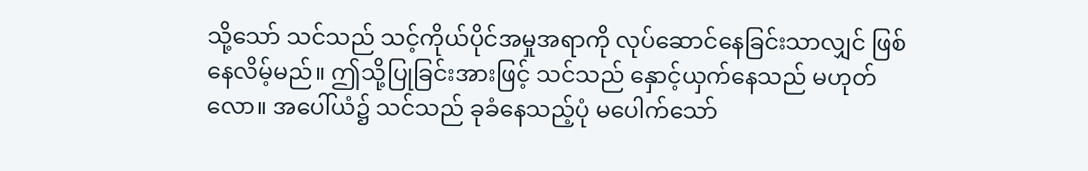သို့သော် သင်သည် သင့်ကိုယ်ပိုင်အမှုအရာကို လုပ်ဆောင်နေခြင်းသာလျှင် ဖြစ်နေလိမ့်မည်။ ဤသို့ပြုခြင်းအားဖြင့် သင်သည် နှောင့်ယှက်နေသည် မဟုတ်လော။ အပေါ်ယံ၌ သင်သည် ခုခံနေသည့်ပုံ မပေါက်သော်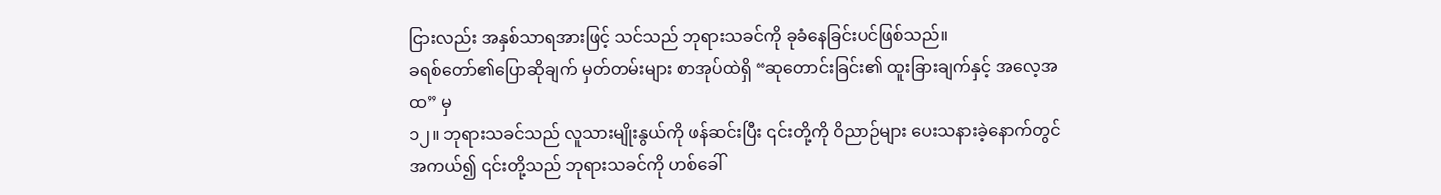ငြားလည်း အနှစ်သာရအားဖြင့် သင်သည် ဘုရားသခင်ကို ခုခံနေခြင်းပင်ဖြစ်သည်။
ခရစ်တော်၏ပြောဆိုချက် မှတ်တမ်းများ စာအုပ်ထဲရှိ “ဆုတောင်းခြင်း၏ ထူးခြားချက်နှင့် အလေ့အထ” မှ
၁၂။ ဘုရားသခင်သည် လူသားမျိုးနွယ်ကို ဖန်ဆင်းပြီး ၎င်းတို့ကို ဝိညာဉ်များ ပေးသနားခဲ့နောက်တွင် အကယ်၍ ၎င်းတို့သည် ဘုရားသခင်ကို ဟစ်ခေါ်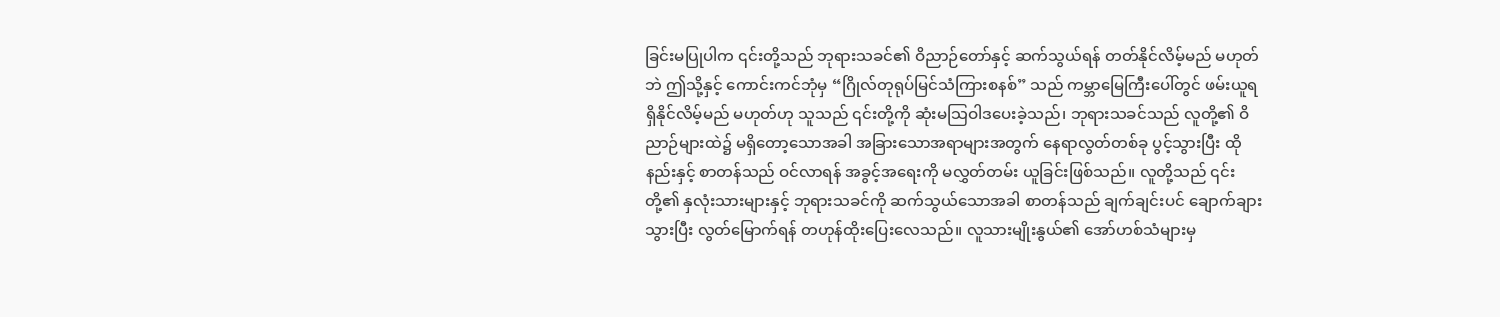ခြင်းမပြုပါက ၎င်းတို့သည် ဘုရားသခင်၏ ဝိညာဉ်တော်နှင့် ဆက်သွယ်ရန် တတ်နိုင်လိမ့်မည် မဟုတ်ဘဲ ဤသို့နှင့် ကောင်းကင်ဘုံမှ “ဂြိုလ်တုရုပ်မြင်သံကြားစနစ်” သည် ကမ္ဘာမြေကြီးပေါ်တွင် ဖမ်းယူရရှိနိုင်လိမ့်မည် မဟုတ်ဟု သူသည် ၎င်းတို့ကို ဆုံးမသြဝါဒပေးခဲ့သည်၊ ဘုရားသခင်သည် လူတို့၏ ဝိညာဉ်များထဲ၌ မရှိတော့သောအခါ အခြားသောအရာများအတွက် နေရာလွတ်တစ်ခု ပွင့်သွားပြီး ထိုနည်းနှင့် စာတန်သည် ဝင်လာရန် အခွင့်အရေးကို မလွှတ်တမ်း ယူခြင်းဖြစ်သည်။ လူတို့သည် ၎င်းတို့၏ နှလုံးသားများနှင့် ဘုရားသခင်ကို ဆက်သွယ်သောအခါ စာတန်သည် ချက်ချင်းပင် ချောက်ချားသွားပြီး လွတ်မြောက်ရန် တဟုန်ထိုးပြေးလေသည်။ လူသားမျိုးနွယ်၏ အော်ဟစ်သံများမှ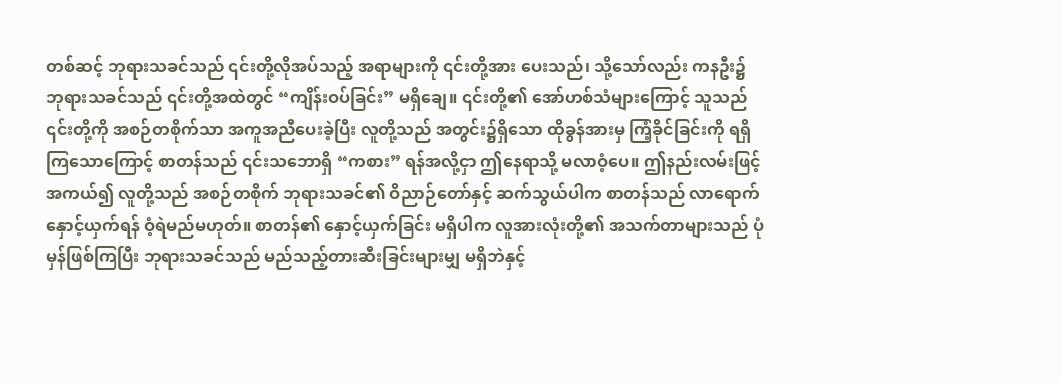တစ်ဆင့် ဘုရားသခင်သည် ၎င်းတို့လိုအပ်သည့် အရာများကို ၎င်းတို့အား ပေးသည်၊ သို့သော်လည်း ကနဦး၌ ဘုရားသခင်သည် ၎င်းတို့အထဲတွင် “ကျိန်းဝပ်ခြင်း” မရှိချေ။ ၎င်းတို့၏ အော်ဟစ်သံများကြောင့် သူသည် ၎င်းတို့ကို အစဉ်တစိုက်သာ အကူအညီပေးခဲ့ပြီး လူတို့သည် အတွင်း၌ရှိသော ထိုခွန်အားမှ ကြံ့ခိုင်ခြင်းကို ရရှိကြသောကြောင့် စာတန်သည် ၎င်းသဘောရှိ “ကစား” ရန်အလို့ငှာ ဤနေရာသို့ မလာဝံ့ပေ။ ဤနည်းလမ်းဖြင့် အကယ်၍ လူတို့သည် အစဉ်တစိုက် ဘုရားသခင်၏ ဝိညာဉ်တော်နှင့် ဆက်သွယ်ပါက စာတန်သည် လာရောက်နှောင့်ယှက်ရန် ဝံ့ရဲမည်မဟုတ်။ စာတန်၏ နှောင့်ယှက်ခြင်း မရှိပါက လူအားလုံးတို့၏ အသက်တာများသည် ပုံမှန်ဖြစ်ကြပြီး ဘုရားသခင်သည် မည်သည့်တားဆီးခြင်းများမျှ မရှိဘဲနှင့်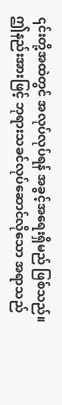၎င်းတို့အထဲတွင် အလုပ်လုပ်ရန် အခွင့်အရေးရှိမည် ဖြစ်သည်။ ဤနည်းအားဖြင့် ဘုရားသခင်လုပ်ဆောင်လိုသော အရာသည်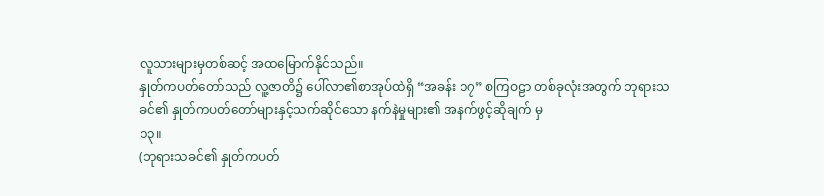လူသားများမှတစ်ဆင့် အထမြောက်နိုင်သည်။
နှုတ်ကပတ်တော်သည် လူ့ဇာတိ၌ ပေါ်လာ၏စာအုပ်ထဲရှိ “အခန်း ၁၇” စကြဝဠာ တစ်ခုလုံးအတွက် ဘုရားသခင်၏ နှုတ်ကပတ်တော်များနှင့်သက်ဆိုင်သော နက်နဲမှုများ၏ အနက်ဖွင့်ဆိုချက် မှ
၁၃။
(ဘုရားသခင်၏ နှုတ်ကပတ်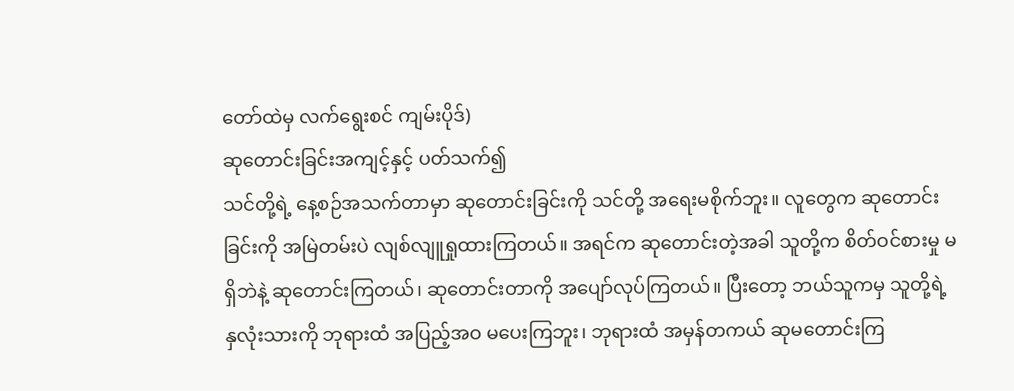တော်ထဲမှ လက်ရွေးစင် ကျမ်းပိုဒ်)
ဆုတောင်းခြင်းအကျင့်နှင့် ပတ်သက်၍
သင်တို့ရဲ့ နေ့စဉ်အသက်တာမှာ ဆုတောင်းခြင်းကို သင်တို့ အရေးမစိုက်ဘူး။ လူတွေက ဆုတောင်းခြင်းကို အမြဲတမ်းပဲ လျစ်လျူရှုထားကြတယ်။ အရင်က ဆုတောင်းတဲ့အခါ သူတို့က စိတ်ဝင်စားမှု မရှိဘဲနဲ့ ဆုတောင်းကြတယ်၊ ဆုတောင်းတာကို အပျော်လုပ်ကြတယ်။ ပြီးတော့ ဘယ်သူကမှ သူတို့ရဲ့ နှလုံးသားကို ဘုရားထံ အပြည့်အဝ မပေးကြဘူး၊ ဘုရားထံ အမှန်တကယ် ဆုမတောင်းကြ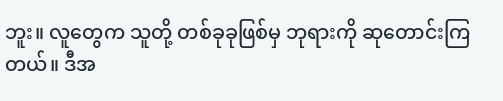ဘူး။ လူတွေက သူတို့ တစ်ခုခုဖြစ်မှ ဘုရားကို ဆုတောင်းကြတယ်။ ဒီအ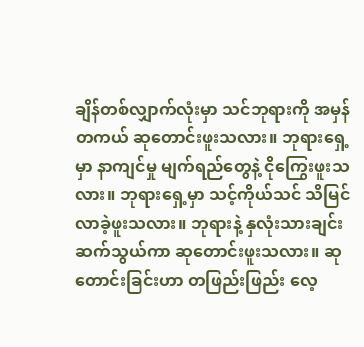ချိန်တစ်လျှာက်လုံးမှာ သင်ဘုရားကို အမှန်တကယ် ဆုတောင်းဖူးသလား။ ဘုရားရှေ့မှာ နာကျင်မှု မျက်ရည်တွေနဲ့ ငိုကြွေးဖူးသလား။ ဘုရားရှေ့မှာ သင့်ကိုယ်သင် သိမြင်လာခဲ့ဖူးသလား။ ဘုရားနဲ့ နှလုံးသားချင်း ဆက်သွယ်ကာ ဆုတောင်းဖူးသလား။ ဆုတောင်းခြင်းဟာ တဖြည်းဖြည်း လေ့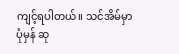ကျင့်ရပါတယ်။ သင်အိမ်မှာ ပုံမှန် ဆု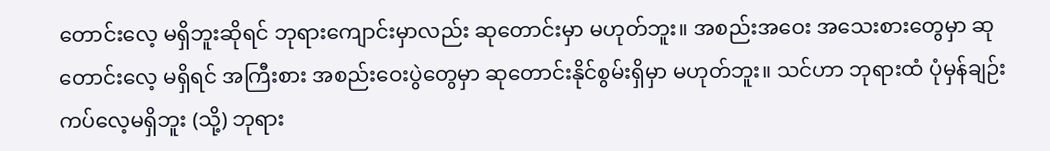တောင်းလေ့ မရှိဘူးဆိုရင် ဘုရားကျောင်းမှာလည်း ဆုတောင်းမှာ မဟုတ်ဘူး။ အစည်းအဝေး အသေးစားတွေမှာ ဆုတောင်းလေ့ မရှိရင် အကြီးစား အစည်းဝေးပွဲတွေမှာ ဆုတောင်းနိုင်စွမ်းရှိမှာ မဟုတ်ဘူး။ သင်ဟာ ဘုရားထံ ပုံမှန်ချဉ်းကပ်လေ့မရှိဘူး (သို့) ဘုရား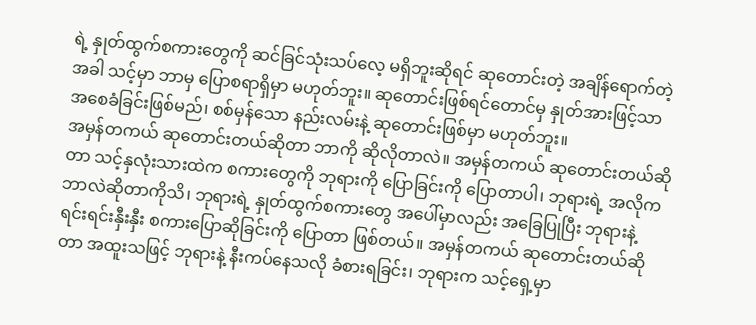ရဲ့ နှုတ်ထွက်စကားတွေကို ဆင်ခြင်သုံးသပ်လေ့ မရှိဘူးဆိုရင် ဆုတောင်းတဲ့ အချိန်ရောက်တဲ့အခါ သင့်မှာ ဘာမှ ပြောစရာရှိမှာ မဟုတ်ဘူး။ ဆုတောင်းဖြစ်ရင်တောင်မှ နှုတ်အားဖြင့်သာ အစေခံခြင်းဖြစ်မည်၊ စစ်မှန်သော နည်းလမ်းနဲ့ ဆုတောင်းဖြစ်မှာ မဟုတ်ဘူး။
အမှန်တကယ် ဆုတောင်းတယ်ဆိုတာ ဘာကို ဆိုလိုတာလဲ။ အမှန်တကယ် ဆုတောင်းတယ်ဆိုတာ သင့်နှလုံးသားထဲက စကားတွေကို ဘုရားကို ပြောခြင်းကို ပြောတာပါ၊ ဘုရားရဲ့ အလိုက ဘာလဲဆိုတာကိုသိ၊ ဘုရားရဲ့ နှုတ်ထွက်စကားတွေ အပေါ်မှာလည်း အခြေပြုပြီး ဘုရားနဲ့ ရင်းရင်းနှီးနှီး စကားပြောဆိုခြင်းကို ပြောတာ ဖြစ်တယ်။ အမှန်တကယ် ဆုတောင်းတယ်ဆိုတာ အထူးသဖြင့် ဘုရားနဲ့ နီးကပ်နေသလို ခံစားရခြင်း၊ ဘုရားက သင့်ရှေ့မှာ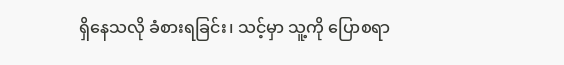ရှိနေသလို ခံစားရခြင်း၊ သင့်မှာ သူ့ကို ပြောစရာ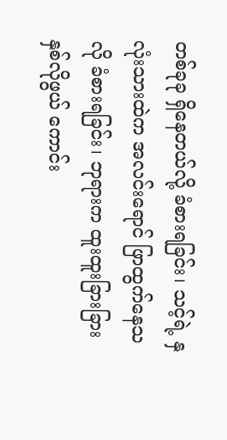တစ်ခုခု ရှိနေတယ်လို့ ခံစားရခြင်း၊ သင့်ရဲ့ နှလုံးသားထဲက အလင်းရောင် ဖြာထွက်နေသလို ခံစားရခြင်း၊ ဘုရားက ထူးထူးခြားခြား နှစ်လိုဖွယ် ကောင်း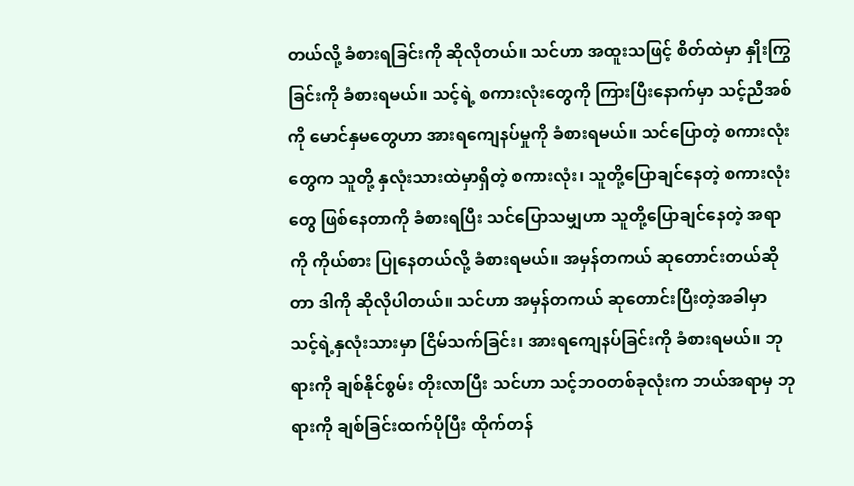တယ်လို့ ခံစားရခြင်းကို ဆိုလိုတယ်။ သင်ဟာ အထူးသဖြင့် စိတ်ထဲမှာ နှိုးကြွခြင်းကို ခံစားရမယ်။ သင့်ရဲ့ စကားလုံးတွေကို ကြားပြီးနောက်မှာ သင့်ညီအစ်ကို မောင်နှမတွေဟာ အားရကျေနပ်မှုကို ခံစားရမယ်။ သင်ပြောတဲ့ စကားလုံးတွေက သူတို့ နှလုံးသားထဲမှာရှိတဲ့ စကားလုံး၊ သူတို့ပြောချင်နေတဲ့ စကားလုံးတွေ ဖြစ်နေတာကို ခံစားရပြီး သင်ပြောသမျှဟာ သူတို့ပြောချင်နေတဲ့ အရာကို ကိုယ်စား ပြုနေတယ်လို့ ခံစားရမယ်။ အမှန်တကယ် ဆုတောင်းတယ်ဆိုတာ ဒါကို ဆိုလိုပါတယ်။ သင်ဟာ အမှန်တကယ် ဆုတောင်းပြီးတဲ့အခါမှာ သင့်ရဲ့နှလုံးသားမှာ ငြိမ်သက်ခြင်း၊ အားရကျေနပ်ခြင်းကို ခံစားရမယ်။ ဘုရားကို ချစ်နိုင်စွမ်း တိုးလာပြီး သင်ဟာ သင့်ဘဝတစ်ခုလုံးက ဘယ်အရာမှ ဘုရားကို ချစ်ခြင်းထက်ပိုပြီး ထိုက်တန်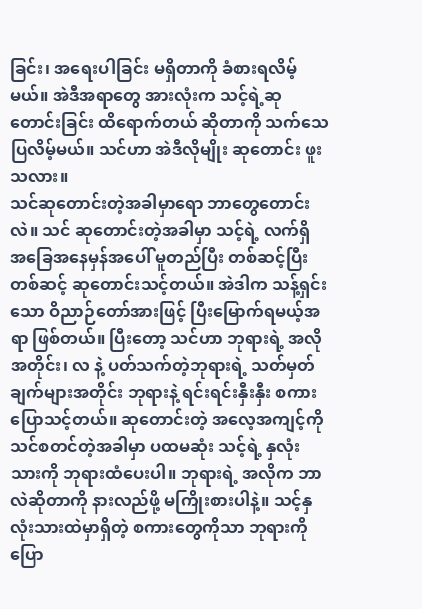ခြင်း၊ အရေးပါခြင်း မရှိတာကို ခံစားရလိမ့်မယ်။ အဲဒီအရာတွေ အားလုံးက သင့်ရဲ့ဆုတောင်းခြင်း ထိရောက်တယ် ဆိုတာကို သက်သေပြလိမ့်မယ်။ သင်ဟာ အဲဒီလိုမျိုး ဆုတောင်း ဖူးသလား။
သင်ဆုတောင်းတဲ့အခါမှာရော ဘာတွေတောင်းလဲ။ သင် ဆုတောင်းတဲ့အခါမှာ သင့်ရဲ့ လက်ရှိ အခြေအနေမှန်အပေါ် မူတည်ပြီး တစ်ဆင့်ပြီး တစ်ဆင့် ဆုတောင်းသင့်တယ်။ အဲဒါက သန့်ရှင်းသော ဝိညာဉ်တော်အားဖြင့် ပြီးမြောက်ရမယ့်အရာ ဖြစ်တယ်။ ပြီးတော့ သင်ဟာ ဘုရားရဲ့ အလိုအတိုင်း၊ လ နဲ့ ပတ်သက်တဲ့ဘုရားရဲ့ သတ်မှတ်ချက်များအတိုင်း ဘုရားနဲ့ ရင်းရင်းနှီးနှီး စကားပြောသင့်တယ်။ ဆုတောင်းတဲ့ အလေ့အကျင့်ကို သင်စတင်တဲ့အခါမှာ ပထမဆုံး သင့်ရဲ့ နှလုံးသားကို ဘုရားထံပေးပါ။ ဘုရားရဲ့ အလိုက ဘာလဲဆိုတာကို နားလည်ဖို့ မကြိုးစားပါနဲ့။ သင့်နှလုံးသားထဲမှာရှိတဲ့ စကားတွေကိုသာ ဘုရားကို ပြော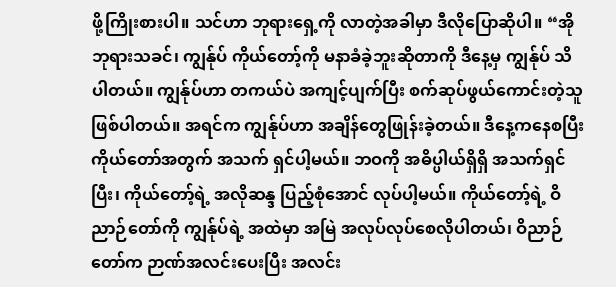ဖို့ကြိုးစားပါ။ သင်ဟာ ဘုရားရှေ့ကို လာတဲ့အခါမှာ ဒီလိုပြောဆိုပါ။ “အို ဘုရားသခင်၊ ကျွန်ုပ် ကိုယ်တော့်ကို မနာခံခဲ့ဘူးဆိုတာကို ဒီနေ့မှ ကျွန်ုပ် သိပါတယ်။ ကျွန်ုပ်ဟာ တကယ်ပဲ အကျင့်ပျက်ပြီး စက်ဆုပ်ဖွယ်ကောင်းတဲ့သူ ဖြစ်ပါတယ်။ အရင်က ကျွန်ုပ်ဟာ အချိန်တွေဖြုန်းခဲ့တယ်။ ဒီနေ့ကနေစပြီး ကိုယ်တော်အတွက် အသက် ရှင်ပါ့မယ်။ ဘဝကို အဓိပ္ပါယ်ရှိရှိ အသက်ရှင်ပြီး၊ ကိုယ်တော့်ရဲ့ အလိုဆန္ဒ ပြည့်စုံအောင် လုပ်ပါ့မယ်။ ကိုယ်တော့်ရဲ့ ဝိညာဉ်တော်ကို ကျွန်ုပ်ရဲ့ အထဲမှာ အမြဲ အလုပ်လုပ်စေလိုပါတယ်၊ ဝိညာဉ်တော်က ဉာဏ်အလင်းပေးပြီး အလင်း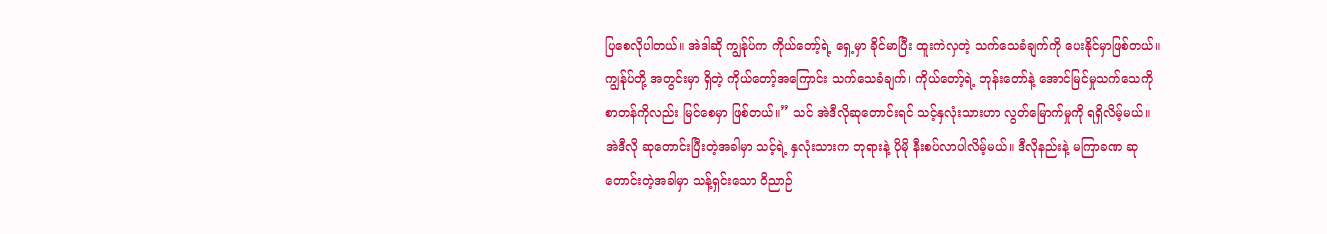ပြစေလိုပါတယ်။ အဲဒါဆို ကျွန်ုပ်က ကိုယ်တော့်ရဲ့ ရှေ့မှာ ခိုင်မာပြီး ထူးကဲလှတဲ့ သက်သေခံချက်ကို ပေးနိုင်မှာဖြစ်တယ်။ ကျွန်ုပ်တို့ အတွင်းမှာ ရှိတဲ့ ကိုယ်တော့်အကြောင်း သက်သေခံချက်၊ ကိုယ်တော့်ရဲ့ ဘုန်းတော်နဲ့ အောင်မြင်မှုသက်သေကို စာတန်ကိုလည်း မြင်စေမှာ ဖြစ်တယ်။” သင် အဲဒီလိုဆုတောင်းရင် သင့်နှလုံးသားဟာ လွတ်မြောက်မှုကို ရရှိလိမ့်မယ်။ အဲဒီလို ဆုတောင်းပြီးတဲ့အခါမှာ သင့်ရဲ့ နှလုံးသားက ဘုရားနဲ့ ပိုမို နီးစပ်လာပါလိမ့်မယ်။ ဒီလိုနည်းနဲ့ မကြာခဏ ဆုတောင်းတဲ့အခါမှာ သန့်ရှင်းသော ဝိညာဉ်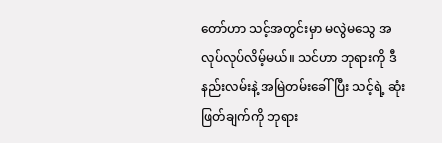တော်ဟာ သင့်အတွင်းမှာ မလွဲမသွေ အလုပ်လုပ်လိမ့်မယ်။ သင်ဟာ ဘုရားကို ဒီနည်းလမ်းနဲ့ အမြဲတမ်းခေါ်ပြီး သင့်ရဲ့ ဆုံးဖြတ်ချက်ကို ဘုရား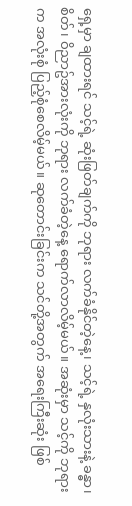ရှေ့မှာ ချထားရင် သင့်ရဲ့ ဆုံးဖြတ်ချက်ကို ဘုရား လက်ခံနိုင်တဲ့နေ့၊ သင့်ရဲ့ နှလုံးသားနဲ့ ခန္ဓာ၊ စိတ်၊ ဝိညာဥ်အားလုံးကို ဘုရား လက်ခံတဲ့နေ့ ရောက်လာလိမ့်မယ်။ အဆုံးမှာ သင့်ကို ဘုရားက အလုံးစုံ ပြည့်စုံစေလိမ့်မယ်။ ဆုတောင်းခြင်းက သင်တို့အတွက် အရေးကြီးဆုံး ဖြစ်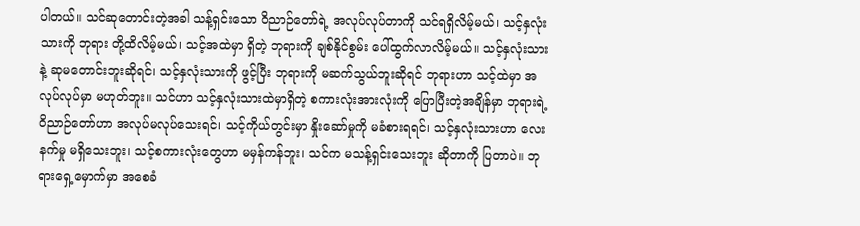ပါတယ်။ သင်ဆုတောင်းတဲ့အခါ သန့်ရှင်းသော ဝိညာဉ်တော်ရဲ့ အလုပ်လုပ်တာကို သင်ရရှိလိမ့်မယ်၊ သင့်နှလုံးသားကို ဘုရား တို့ထိလိမ့်မယ်၊ သင့်အထဲမှာ ရှိတဲ့ ဘုရားကို ချစ်နိုင်စွမ်း ပေါ်ထွက်လာလိမ့်မယ်။ သင့်နှလုံးသားနဲ့ ဆုမတောင်းဘူးဆိုရင်၊ သင့်နှလုံးသားကို ဖွင့်ပြီး ဘုရားကို မဆက်သွယ်ဘူးဆိုရင် ဘုရားဟာ သင့်ထဲမှာ အလုပ်လုပ်မှာ မဟုတ်ဘူး။ သင်ဟာ သင့်နှလုံးသားထဲမှာရှိတဲ့ စကားလုံးအားလုံးကို ပြောပြီးတဲ့အချိန်မှာ ဘုရားရဲ့ ဝိညာဉ်တော်ဟာ အလုပ်မလုပ်သေးရင်၊ သင့်ကိုယ်တွင်းမှာ နှိုးဆော်မှုကို မခံစားရရင်၊ သင့်နှလုံးသားဟာ လေးနက်မှု မရှိသေးဘူး၊ သင့်စကားလုံးတွေဟာ မမှန်ကန်ဘူး၊ သင်က မသန့်ရှင်းသေးဘူး ဆိုတာကို ပြတာပဲ။ ဘုရားရှေ့မှောက်မှာ အစေခံ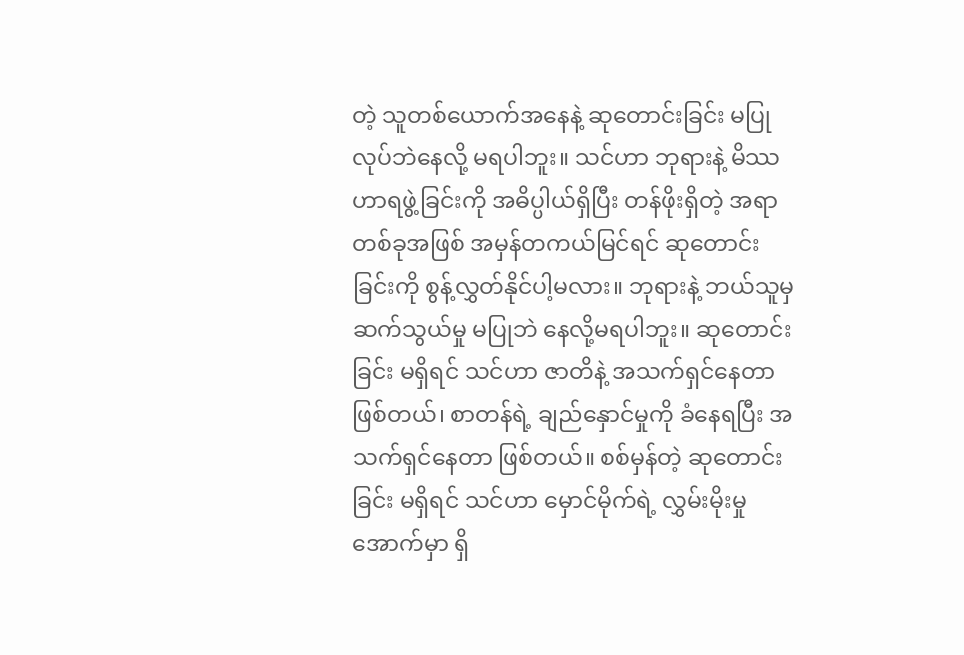တဲ့ သူတစ်ယောက်အနေနဲ့ ဆုတောင်းခြင်း မပြုလုပ်ဘဲနေလို့ မရပါဘူး။ သင်ဟာ ဘုရားနဲ့ မိဿဟာရဖွဲ့ခြင်းကို အဓိပ္ပါယ်ရှိပြီး တန်ဖိုးရှိတဲ့ အရာတစ်ခုအဖြစ် အမှန်တကယ်မြင်ရင် ဆုတောင်းခြင်းကို စွန့်လွှတ်နိုင်ပါ့မလား။ ဘုရားနဲ့ ဘယ်သူမှ ဆက်သွယ်မှု မပြုဘဲ နေလို့မရပါဘူး။ ဆုတောင်းခြင်း မရှိရင် သင်ဟာ ဇာတိနဲ့ အသက်ရှင်နေတာ ဖြစ်တယ်၊ စာတန်ရဲ့ ချည်နှောင်မှုကို ခံနေရပြီး အသက်ရှင်နေတာ ဖြစ်တယ်။ စစ်မှန်တဲ့ ဆုတောင်းခြင်း မရှိရင် သင်ဟာ မှောင်မိုက်ရဲ့ လွှမ်းမိုးမှုအောက်မှာ ရှိ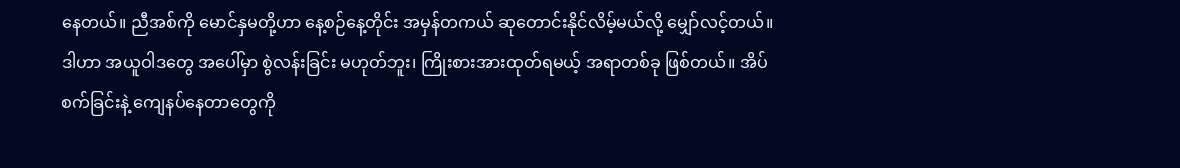နေတယ်။ ညီအစ်ကို မောင်နှမတို့ဟာ နေ့စဉ်နေ့တိုင်း အမှန်တကယ် ဆုတောင်းနိုင်လိမ့်မယ်လို့ မျှော်လင့်တယ်။ ဒါဟာ အယူဝါဒတွေ အပေါ်မှာ စွဲလန်းခြင်း မဟုတ်ဘူး၊ ကြိုးစားအားထုတ်ရမယ့် အရာတစ်ခု ဖြစ်တယ်။ အိပ်စက်ခြင်းနဲ့ ကျေနပ်နေတာတွေကို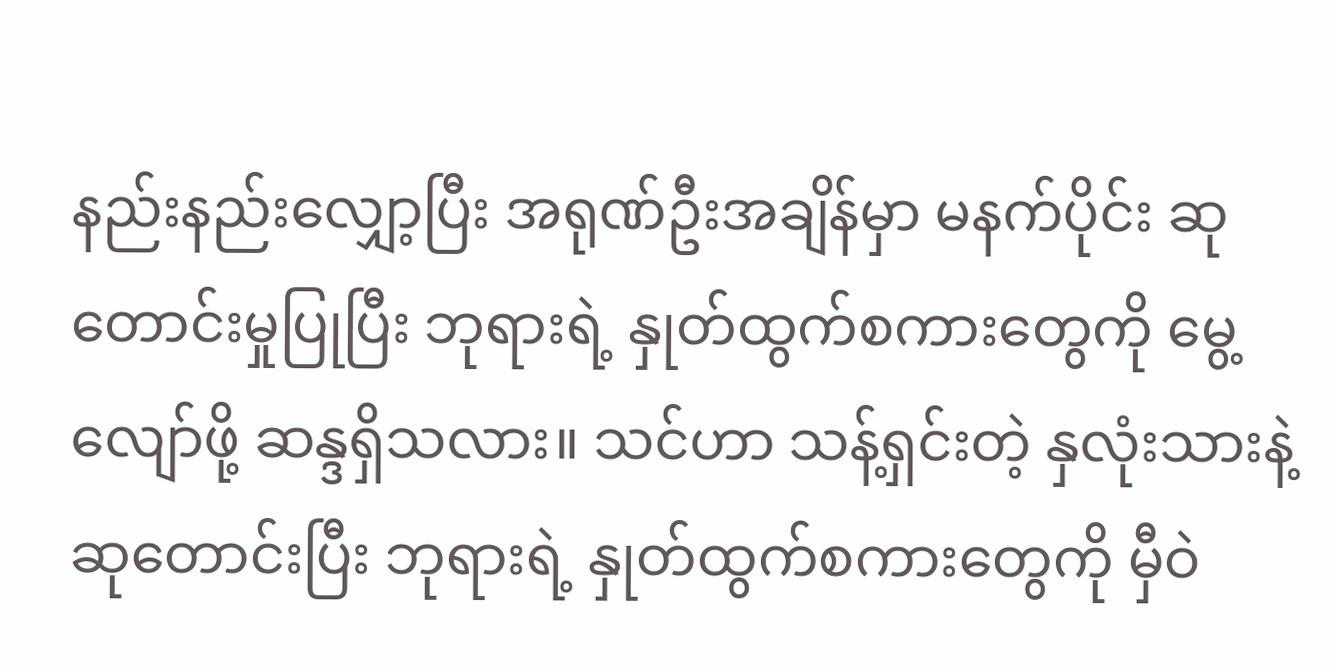နည်းနည်းလျှော့ပြီး အရုဏ်ဦးအချိန်မှာ မနက်ပိုင်း ဆုတောင်းမှုပြုပြီး ဘုရားရဲ့ နှုတ်ထွက်စကားတွေကို မွေ့လျော်ဖို့ ဆန္ဒရှိသလား။ သင်ဟာ သန့်ရှင်းတဲ့ နှလုံးသားနဲ့ ဆုတောင်းပြီး ဘုရားရဲ့ နှုတ်ထွက်စကားတွေကို မှီဝဲ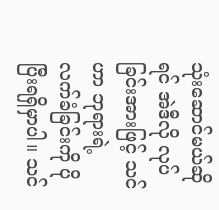သုံးဆောင်မယ်ဆိုရင် အဲဒီလို လုပ်ခြင်းအားဖြင့် သင်ဟာ ဘုရားရဲ့ လက်ခံခြင်းကို ပိုပြီးရရှိမှာပါ။ သင်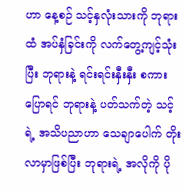ဟာ နေ့စဉ် သင့်နှလုံးသားကို ဘုရားထံ အပ်နှံခြင်းကို လက်တွေ့ကျင့်သုံးပြီး ဘုရားနဲ့ ရင်းရင်းနှီးနှီး စကားပြောရင် ဘုရားနဲ့ ပတ်သက်တဲ့ သင့်ရဲ့ အသိပညာဟာ သေချာပေါက် တိုးလာမှာဖြစ်ပြီး ဘုရားရဲ့ အလိုကို ပို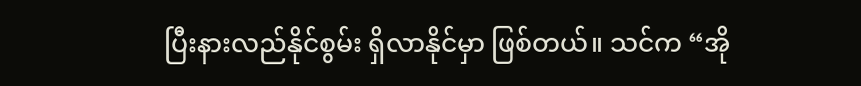ပြီးနားလည်နိုင်စွမ်း ရှိလာနိုင်မှာ ဖြစ်တယ်။ သင်က “အို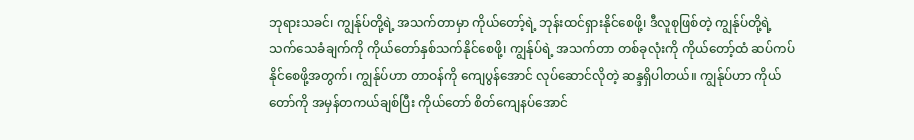ဘုရားသခင်၊ ကျွန်ုပ်တို့ရဲ့ အသက်တာမှာ ကိုယ်တော့်ရဲ့ ဘုန်းထင်ရှားနိုင်စေဖို့၊ ဒီလူစုဖြစ်တဲ့ ကျွန်ုပ်တို့ရဲ့ သက်သေခံချက်ကို ကိုယ်တော်နှစ်သက်နိုင်စေဖို့၊ ကျွန်ုပ်ရဲ့ အသက်တာ တစ်ခုလုံးကို ကိုယ်တော့်ထံ ဆပ်ကပ်နိုင်စေဖို့အတွက်၊ ကျွန်ုပ်ဟာ တာဝန်ကို ကျေပွန်အောင် လုပ်ဆောင်လိုတဲ့ ဆန္ဒရှိပါတယ်။ ကျွန်ုပ်ဟာ ကိုယ်တော်ကို အမှန်တကယ်ချစ်ပြီး ကိုယ်တော် စိတ်ကျေနပ်အောင်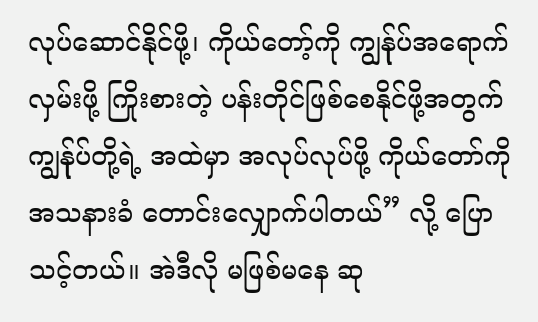လုပ်ဆောင်နိုင်ဖို့၊ ကိုယ်တော့်ကို ကျွန်ုပ်အရောက်လှမ်းဖို့ ကြိုးစားတဲ့ ပန်းတိုင်ဖြစ်စေနိုင်ဖို့အတွက် ကျွန်ုပ်တို့ရဲ့ အထဲမှာ အလုပ်လုပ်ဖို့ ကိုယ်တော်ကို အသနားခံ တောင်းလျှောက်ပါတယ်” လို့ ပြောသင့်တယ်။ အဲဒီလို မဖြစ်မနေ ဆု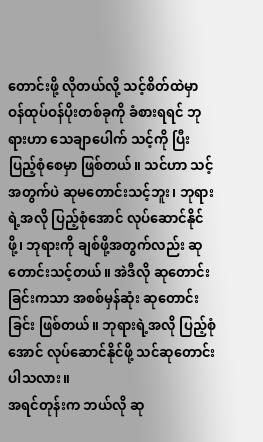တောင်းဖို့ လိုတယ်လို့ သင့်စိတ်ထဲမှာ ဝန်ထုပ်ဝန်ပိုးတစ်ခုကို ခံစားရရင် ဘုရားဟာ သေချာပေါက် သင့်ကို ပြီးပြည့်စုံစေမှာ ဖြစ်တယ်။ သင်ဟာ သင့်အတွက်ပဲ ဆုမတောင်းသင့်ဘူး၊ ဘုရားရဲ့အလို ပြည့်စုံအောင် လုပ်ဆောင်နိုင်ဖို့၊ ဘုရားကို ချစ်ဖို့အတွက်လည်း ဆုတောင်းသင့်တယ်။ အဲဒီလို ဆုတောင်းခြင်းကသာ အစစ်မှန်ဆုံး ဆုတောင်းခြင်း ဖြစ်တယ်။ ဘုရားရဲ့အလို ပြည့်စုံအောင် လုပ်ဆောင်နိုင်ဖို့ သင်ဆုတောင်းပါသလား။
အရင်တုန်းက ဘယ်လို ဆု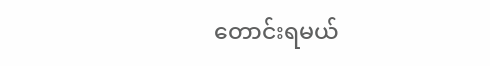တောင်းရမယ်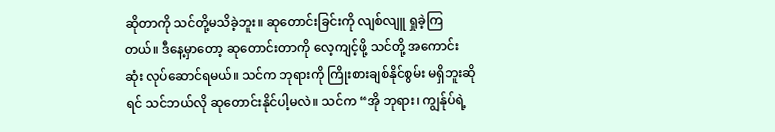ဆိုတာကို သင်တို့မသိခဲ့ဘူး။ ဆုတောင်းခြင်းကို လျစ်လျူ ရှုခဲ့ကြတယ်။ ဒီနေ့မှာတော့ ဆုတောင်းတာကို လေ့ကျင့်ဖို့ သင်တို့ အကောင်းဆုံး လုပ်ဆောင်ရမယ်။ သင်က ဘုရားကို ကြိုးစားချစ်နိုင်စွမ်း မရှိဘူးဆိုရင် သင်ဘယ်လို ဆုတောင်းနိုင်ပါ့မလဲ။ သင်က “အို ဘုရား၊ ကျွန်ုပ်ရဲ့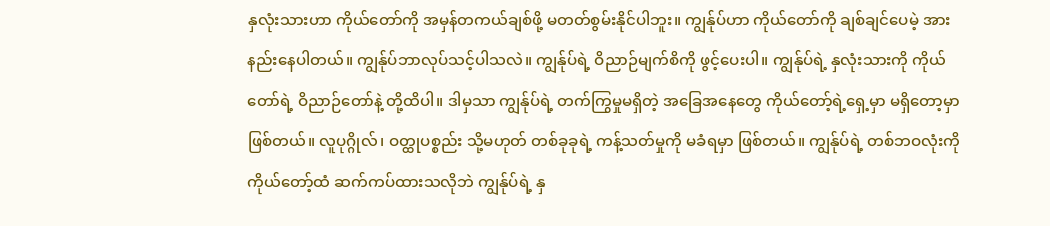နှလုံးသားဟာ ကိုယ်တော်ကို အမှန်တကယ်ချစ်ဖို့ မတတ်စွမ်းနိုင်ပါဘူး။ ကျွန်ုပ်ဟာ ကိုယ်တော်ကို ချစ်ချင်ပေမဲ့ အားနည်းနေပါတယ်။ ကျွန်ုပ်ဘာလုပ်သင့်ပါသလဲ။ ကျွန်ုပ်ရဲ့ ဝိညာဉ်မျက်စိကို ဖွင့်ပေးပါ။ ကျွန်ုပ်ရဲ့ နှလုံးသားကို ကိုယ်တော်ရဲ့ ဝိညာဉ်တော်နဲ့ တို့ထိပါ။ ဒါမှသာ ကျွန်ုပ်ရဲ့ တက်ကြွမှုမရှိတဲ့ အခြေအနေတွေ ကိုယ်တော့်ရဲ့ရှေ့မှာ မရှိတော့မှာ ဖြစ်တယ်။ လူပုဂ္ဂိုလ်၊ ဝတ္ထုပစ္စည်း သို့မဟုတ် တစ်ခုခုရဲ့ ကန့်သတ်မှုကို မခံရမှာ ဖြစ်တယ်။ ကျွန်ုပ်ရဲ့ တစ်ဘဝလုံးကို ကိုယ်တော့်ထံ ဆက်ကပ်ထားသလိုဘဲ ကျွန်ုပ်ရဲ့ နှ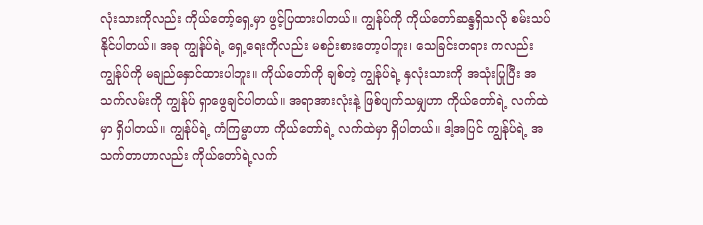လုံးသားကိုလည်း ကိုယ်တော့်ရှေ့မှာ ဖွင့်ပြထားပါတယ်။ ကျွန်ုပ်ကို ကိုယ်တော်ဆန္ဒရှိသလို စမ်းသပ်နိုင်ပါတယ်။ အခု ကျွန်ုပ်ရဲ့ ရှေ့ရေးကိုလည်း မစဉ်းစားတော့ပါဘူး၊ သေခြင်းတရား ကလည်း ကျွန်ုပ်ကို မချည်နှောင်ထားပါဘူး။ ကိုယ်တော်ကို ချစ်တဲ့ ကျွန်ုပ်ရဲ့ နှလုံးသားကို အသုံးပြုပြီး အသက်လမ်းကို ကျွန်ုပ် ရှာဖွေချင်ပါတယ်။ အရာအားလုံးနဲ့ ဖြစ်ပျက်သမျှဟာ ကိုယ်တော်ရဲ့ လက်ထဲမှာ ရှိပါတယ်။ ကျွန်ုပ်ရဲ့ ကံကြမ္မာဟာ ကိုယ်တော်ရဲ့ လက်ထဲမှာ ရှိပါတယ်။ ဒါ့အပြင် ကျွန်ုပ်ရဲ့ အသက်တာဟာလည်း ကိုယ်တော်ရဲ့လက်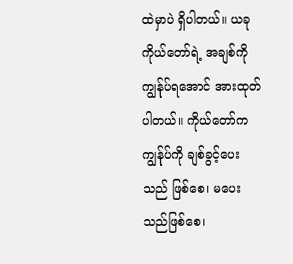ထဲမှာပဲ ရှိပါတယ်။ ယခု ကိုယ်တော်ရဲ့ အချစ်ကို ကျွန်ုပ်ရအောင် အားထုတ်ပါတယ်။ ကိုယ်တော်က ကျွန်ုပ်ကို ချစ်ခွင့်ပေးသည် ဖြစ်စေ၊ မပေးသည်ဖြစ်စေ၊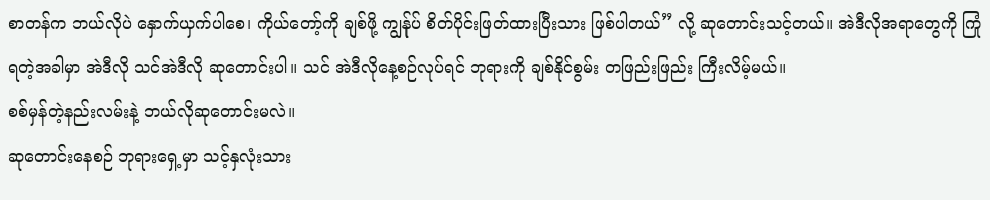စာတန်က ဘယ်လိုပဲ နှောက်ယှက်ပါစေ၊ ကိုယ်တော့်ကို ချစ်ဖို့ ကျွန်ုပ် စိတ်ပိုင်းဖြတ်ထားပြီးသား ဖြစ်ပါတယ်” လို့ ဆုတောင်းသင့်တယ်။ အဲဒီလိုအရာတွေကို ကြုံရတဲ့အခါမှာ အဲဒီလို သင်အဲဒီလို ဆုတောင်းပါ။ သင် အဲဒီလိုနေ့စဉ်လုပ်ရင် ဘုရားကို ချစ်နိုင်စွမ်း တဖြည်းဖြည်း ကြီးလိမ့်မယ်။
စစ်မှန်တဲ့နည်းလမ်းနဲ့ ဘယ်လိုဆုတောင်းမလဲ။
ဆုတောင်းနေစဉ် ဘုရားရှေ့မှာ သင့်နှလုံးသား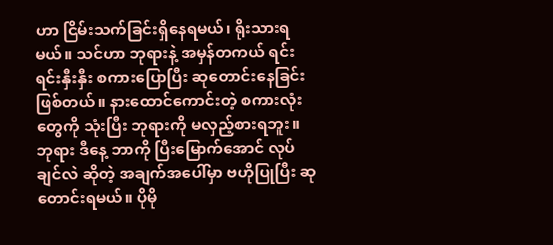ဟာ ငြိမ်းသက်ခြင်းရှိနေရမယ်၊ ရိုးသားရမယ်။ သင်ဟာ ဘုရားနဲ့ အမှန်တကယ် ရင်းရင်းနှီးနှီး စကားပြောပြီး ဆုတောင်းနေခြင်း ဖြစ်တယ်။ နားထောင်ကောင်းတဲ့ စကားလုံးတွေကို သုံးပြီး ဘုရားကို မလှည့်စားရဘူး။ ဘုရား ဒီနေ့ ဘာကို ပြီးမြောက်အောင် လုပ်ချင်လဲ ဆိုတဲ့ အချက်အပေါ်မှာ ဗဟိုပြုပြီး ဆုတောင်းရမယ်။ ပိုမို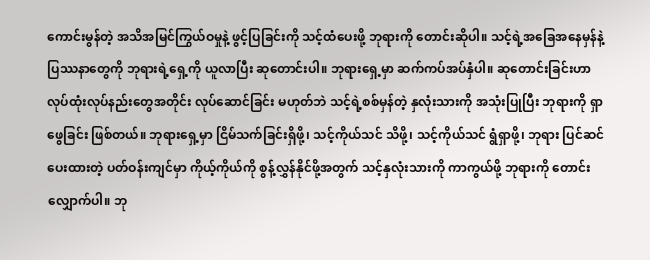ကောင်းမွန်တဲ့ အသိအမြင်ကြွယ်ဝမှုနဲ့ ဖွင့်ပြခြင်းကို သင့်ထံပေးဖို့ ဘုရားကို တောင်းဆိုပါ။ သင့်ရဲ့အခြေအနေမှန်နဲ့ ပြဿနာတွေကို ဘုရားရဲ့ရှေ့ကို ယူလာပြီး ဆုတောင်းပါ။ ဘုရားရှေ့မှာ ဆက်ကပ်အပ်နှံပါ။ ဆုတောင်းခြင်းဟာ လုပ်ထုံးလုပ်နည်းတွေအတိုင်း လုပ်ဆောင်ခြင်း မဟုတ်ဘဲ သင့်ရဲ့စစ်မှန်တဲ့ နှလုံးသားကို အသုံးပြုပြီး ဘုရားကို ရှာဖွေခြင်း ဖြစ်တယ်။ ဘုရားရှေ့မှာ ငြိမ်သက်ခြင်းရှိဖို့၊ သင့်ကိုယ်သင် သိဖို့၊ သင့်ကိုယ်သင် ရွံရှာဖို့၊ ဘုရား ပြင်ဆင်ပေးထားတဲ့ ပတ်ဝန်းကျင်မှာ ကိုယ့်ကိုယ်ကို စွန့်လွှန်နိုင်ဖို့အတွက် သင့်နှလုံးသားကို ကာကွယ်ဖို့ ဘုရားကို တောင်းလျှောက်ပါ။ ဘု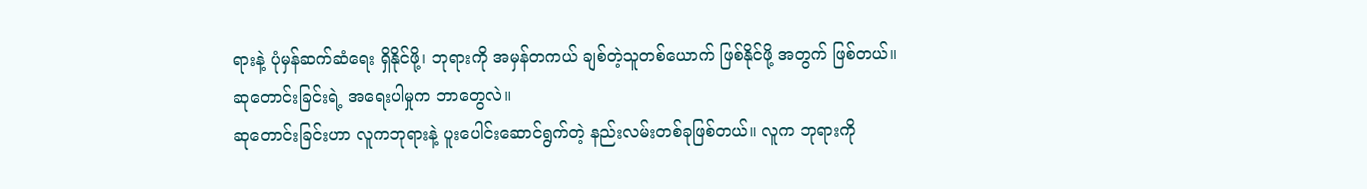ရားနဲ့ ပုံမှန်ဆက်ဆံရေး ရှိနိုင်ဖို့၊ ဘုရားကို အမှန်တကယ် ချစ်တဲ့သူတစ်ယောက် ဖြစ်နိုင်ဖို့ အတွက် ဖြစ်တယ်။
ဆုတောင်းခြင်းရဲ့ အရေးပါမှုက ဘာတွေလဲ။
ဆုတောင်းခြင်းဟာ လူကဘုရားနဲ့ ပူးပေါင်းဆောင်ရွက်တဲ့ နည်းလမ်းတစ်ခုဖြစ်တယ်။ လူက ဘုရားကို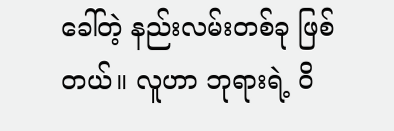ခေါ်တဲ့ နည်းလမ်းတစ်ခု ဖြစ်တယ်။ လူဟာ ဘုရားရဲ့ ဝိ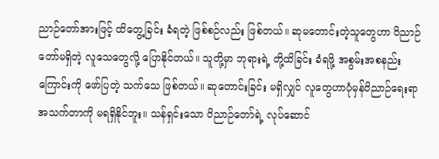ညာဉ်တော်အားဖြင့် ထိတွေ့ခြင်း ခံရတဲ့ ဖြစ်စဉ်လည်း ဖြစ်တယ်။ ဆုမတောင်းတဲ့သူတွေဟာ ဝိညာဉ်တော်မရှိတဲ့ လူသေတွေလို့ ပြောနိုင်တယ်။ သူတို့မှာ ဘုရားရဲ့ တို့ထိခြင်း ခံရဖို့ အစွမ်းအစနည်းကြောင်းကို ဖော်ပြတဲ့ သက်သေ ဖြစ်တယ်။ ဆုတောင်းခြင်း မရှိလျှင် လူတွေဟာပုံမှန်ဝိညာဉ်ရေးရာ အသက်တာကို မရရှိနိုင်ဘူး။ သန်ရှင်းသော ဝိညာဉ်တော်ရဲ့ လုပ်ဆောင်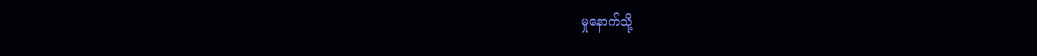မှုနောက်သို့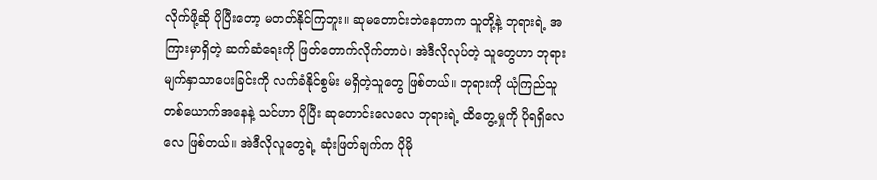လိုက်ဖို့ဆို ပိုပြီးတော့ မတတ်နိုင်ကြဘူး။ ဆုမတောင်းဘဲနေတာက သူတို့နဲ့ ဘုရားရဲ့ အကြားမှာရှိတဲ့ ဆက်ဆံရေးကို ဖြတ်တောက်လိုက်တာပဲ၊ အဲဒီလိုလုပ်တဲ့ သူတွေဟာ ဘုရား မျက်နှာသာပေးခြင်းကို လက်ခံနိုင်စွမ်း မရှိတဲ့သူတွေ ဖြစ်တယ်။ ဘုရားကို ယုံကြည်သူ တစ်ယောက်အနေနဲ့ သင်ဟာ ပိုပြီး ဆုတောင်းလေလေ ဘုရားရဲ့ ထိတွေ့မှုကို ပိုရရှိလေလေ ဖြစ်တယ်။ အဲဒီလိုလူတွေရဲ့ ဆုံးဖြတ်ချက်က ပိုမို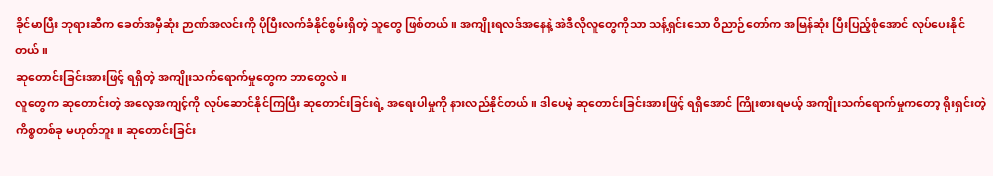ခိုင်မာပြီး ဘုရားဆီက ခေတ်အမှီဆုံး ဉာဏ်အလင်းကို ပိုပြီးလက်ခံနိုင်စွမ်းရှိတဲ့ သူတွေ ဖြစ်တယ်။ အကျိုးရလဒ်အနေနဲ့ အဲဒီလိုလူတွေကိုသာ သန့်ရှင်းသော ဝိညာဉ်တော်က အမြန်ဆုံး ပြီးပြည့်စုံအောင် လုပ်ပေးနိုင်တယ်။
ဆုတောင်းခြင်းအားဖြင့် ရရှိတဲ့ အကျိုးသက်ရောက်မှုတွေက ဘာတွေလဲ။
လူတွေက ဆုတောင်းတဲ့ အလေ့အကျင့်ကို လုပ်ဆောင်နိုင်ကြပြီး ဆုတောင်းခြင်းရဲ့ အရေးပါမှုကို နားလည်နိုင်တယ်။ ဒါပေမဲ့ ဆုတောင်းခြင်းအားဖြင့် ရရှိအောင် ကြိုးစားရမယ့် အကျိုးသက်ရောက်မှုကတော့ ရိုးရှင်းတဲ့ ကိစ္စတစ်ခု မဟုတ်ဘူး။ ဆုတောင်းခြင်း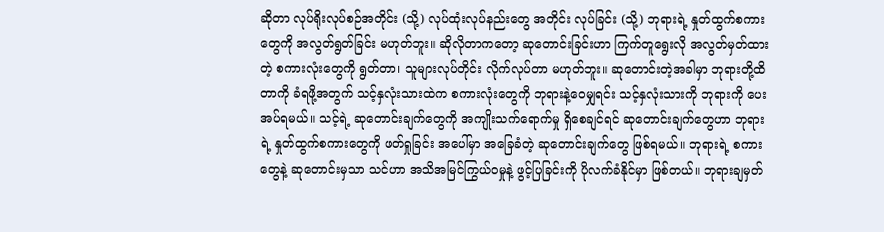ဆိုတာ လုပ်ရိုးလုပ်စဉ်အတိုင်း (သို့) လုပ်ထုံးလုပ်နည်းတွေ အတိုင်း လုပ်ခြင်း (သို့) ဘုရားရဲ့ နှုတ်ထွက်စကားတွေကို အလွတ်ရွတ်ခြင်း မဟုတ်ဘူး။ ဆိုလိုတာကတော့ ဆုတောင်းခြင်းဟာ ကြက်တူရွေးလို အလွတ်မှတ်ထားတဲ့ စကားလုံးတွေကို ရွတ်တာ၊ သူများလုပ်တိုင်း လိုက်လုပ်တာ မဟုတ်ဘူး။ ဆုတောင်းတဲ့အခါမှာ ဘုရားတို့ထိတာကို ခံရဖို့အတွက် သင့်နှလုံးသားထဲက စကားလုံးတွေကို ဘုရားနဲ့ဝေမျှရင်း သင့်နှလုံးသားကို ဘုရားကို ပေးအပ်ရမယ်။ သင့်ရဲ့ ဆုတောင်းချက်တွေကို အကျိုးသက်ရောက်မှု ရှိစေချင်ရင် ဆုတောင်းချက်တွေဟာ ဘုရားရဲ့ နှုတ်ထွက်စကားတွေကို ဖတ်ရှုခြင်း အပေါ်မှာ အခြေခံတဲ့ ဆုတောင်းချက်တွေ ဖြစ်ရမယ်။ ဘုရားရဲ့ စကားတွေနဲ့ ဆုတောင်းမှသာ သင်ဟာ အသိအမြင်ကြွယ်ဝမှုနဲ့ ဖွင့်ပြခြင်းကို ပိုလက်ခံနိုင်မှာ ဖြစ်တယ်။ ဘုရားချမှတ်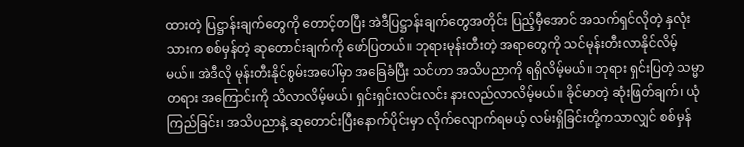ထားတဲ့ ပြဋ္ဌာန်းချက်တွေကို တောင့်တပြီး အဲဒီပြဋ္ဌာန်းချက်တွေအတိုင်း ပြည့်မှီအောင် အသက်ရှင်လိုတဲ့ နှလုံးသားက စစ်မှန်တဲ့ ဆုတောင်းချက်ကို ဖော်ပြတယ်။ ဘုရားမုန်းတီးတဲ့ အရာတွေကို သင်မုန်းတီးလာနိုင်လိမ့်မယ်။ အဲဒီလို မုန်းတီးနိုင်စွမ်းအပေါ်မှာ အခြေခံပြီး သင်ဟာ အသိပညာကို ရရှိလိမ့်မယ်။ ဘုရား ရှင်းပြတဲ့ သမ္မာတရား အကြောင်းကို သိလာလိမ့်မယ်၊ ရှင်းရှင်းလင်းလင်း နားလည်လာလိမ့်မယ်။ ခိုင်မာတဲ့ ဆုံးဖြတ်ချက်၊ ယုံကြည်ခြင်း၊ အသိပညာနဲ့ ဆုတောင်းပြီးနောက်ပိုင်းမှာ လိုက်လျောက်ရမယ့် လမ်းရှိခြင်းတို့ကသာလျှင် စစ်မှန်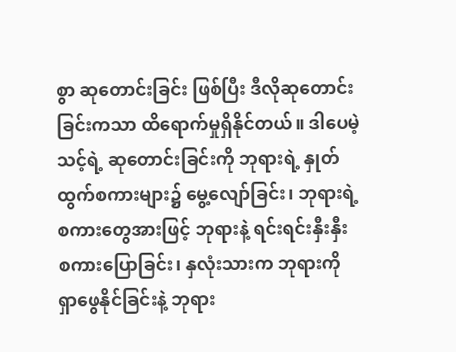စွာ ဆုတောင်းခြင်း ဖြစ်ပြီး ဒီလိုဆုတောင်းခြင်းကသာ ထိရောက်မှုရှိနိုင်တယ်။ ဒါပေမဲ့ သင့်ရဲ့ ဆုတောင်းခြင်းကို ဘုရားရဲ့ နှုတ်ထွက်စကားများ၌ မွေ့လျော်ခြင်း၊ ဘုရားရဲ့ စကားတွေအားဖြင့် ဘုရားနဲ့ ရင်းရင်းနှီးနှီး စကားပြောခြင်း၊ နှလုံးသားက ဘုရားကို ရှာဖွေနိုင်ခြင်းနဲ့ ဘုရား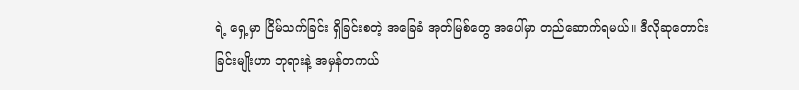ရဲ့ ရှေ့မှာ ငြိမ်သက်ခြင်း ရှိခြင်းစတဲ့ အခြေခံ အုတ်မြစ်တွေ အပေါ်မှာ တည်ဆောက်ရမယ်။ ဒီလိုဆုတောင်းခြင်းမျိုးဟာ ဘုရားနဲ့ အမှန်တကယ်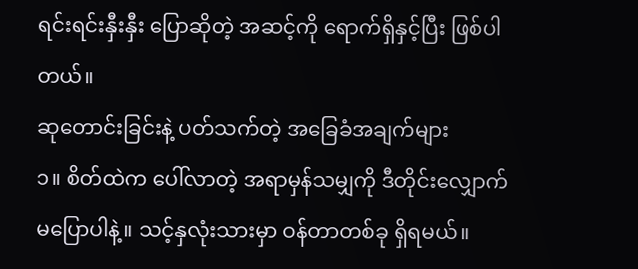ရင်းရင်းနှီးနှီး ပြောဆိုတဲ့ အဆင့်ကို ရောက်ရှိနှင့်ပြီး ဖြစ်ပါတယ်။
ဆုတောင်းခြင်းနဲ့ ပတ်သက်တဲ့ အခြေခံအချက်များ
၁။ စိတ်ထဲက ပေါ်လာတဲ့ အရာမှန်သမျှကို ဒီတိုင်းလျှောက် မပြောပါနဲ့။ သင့်နှလုံးသားမှာ ဝန်တာတစ်ခု ရှိရမယ်။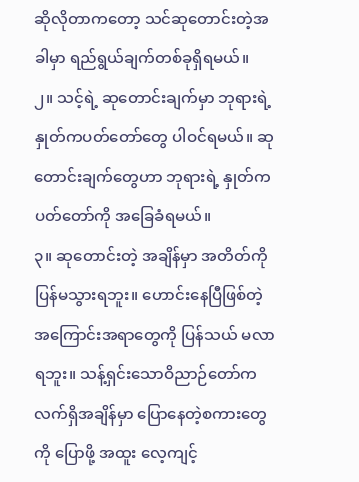ဆိုလိုတာကတော့ သင်ဆုတောင်းတဲ့အခါမှာ ရည်ရွယ်ချက်တစ်ခုရှိရမယ်။
၂။ သင့်ရဲ့ ဆုတောင်းချက်မှာ ဘုရားရဲ့ နှုတ်ကပတ်တော်တွေ ပါဝင်ရမယ်။ ဆုတောင်းချက်တွေဟာ ဘုရားရဲ့ နှုတ်ကပတ်တော်ကို အခြေခံရမယ်။
၃။ ဆုတောင်းတဲ့ အချိန်မှာ အတိတ်ကို ပြန်မသွားရဘူး။ ဟောင်းနေပြီဖြစ်တဲ့ အကြောင်းအရာတွေကို ပြန်သယ် မလာရဘူး။ သန့်ရှင်းသောဝိညာဉ်တော်က လက်ရှိအချိန်မှာ ပြောနေတဲ့စကားတွေကို ပြောဖို့ အထူး လေ့ကျင့်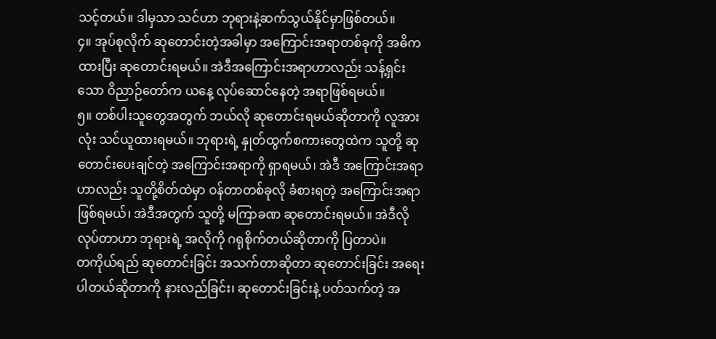သင့်တယ်။ ဒါမှသာ သင်ဟာ ဘုရားနဲ့ဆက်သွယ်နိုင်မှာဖြစ်တယ်။
၄။ အုပ်စုလိုက် ဆုတောင်းတဲ့အခါမှာ အကြောင်းအရာတစ်ခုကို အဓိကထားပြီး ဆုတောင်းရမယ်။ အဲဒီအကြောင်းအရာဟာလည်း သန့်ရှင်းသော ဝိညာဉ်တော်က ယနေ့ လုပ်ဆောင်နေတဲ့ အရာဖြစ်ရမယ်။
၅။ တစ်ပါးသူတွေအတွက် ဘယ်လို ဆုတောင်းရမယ်ဆိုတာကို လူအားလုံး သင်ယူထားရမယ်။ ဘုရားရဲ့ နှုတ်ထွက်စကားတွေထဲက သူတို့ ဆုတောင်းပေးချင်တဲ့ အကြောင်းအရာကို ရှာရမယ်၊ အဲဒီ အကြောင်းအရာဟာလည်း သူတို့စိတ်ထဲမှာ ဝန်တာတစ်ခုလို ခံစားရတဲ့ အကြောင်းအရာဖြစ်ရမယ်၊ အဲဒီအတွက် သူတို့ မကြာခဏ ဆုတောင်းရမယ်။ အဲဒီလိုလုပ်တာဟာ ဘုရားရဲ့ အလိုကို ဂရုစိုက်တယ်ဆိုတာကို ပြတာပဲ။
တကိုယ်ရည် ဆုတောင်းခြင်း အသက်တာဆိုတာ ဆုတောင်းခြင်း အရေးပါတယ်ဆိုတာကို နားလည်ခြင်း၊ ဆုတောင်းခြင်းနဲ့ ပတ်သက်တဲ့ အ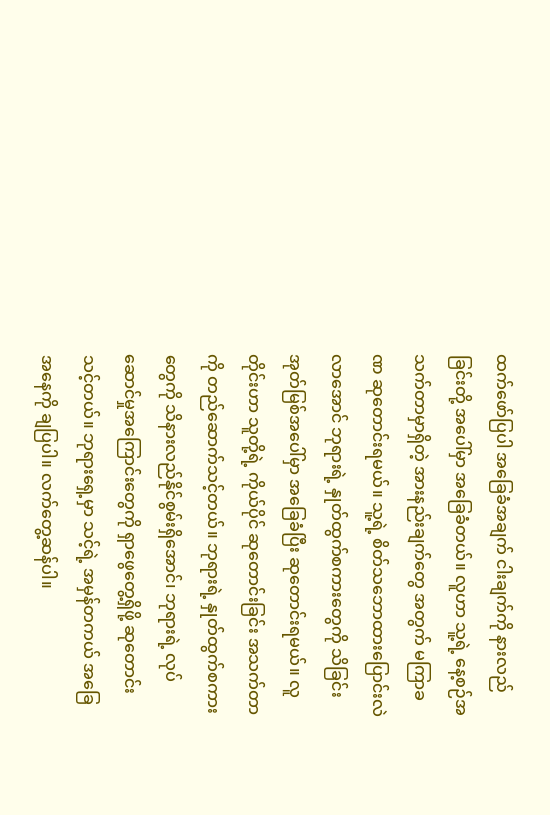ထက်ဖော်ပြပါ အခြေခံအချက် ငါးချက်ကို နားလည်ခြင်းတို့ အပေါ်မှာ အခြေခံတယ်။ လူဟာ သူ့ရဲ့ နေ့စဉ်အသက်တာမှာရှိတဲ့ အားနည်းချက်တွေ အတွက် မကြာခဏ ဆုတောင်းရမယ်။ သူ့ရဲ့ စိတ်သဘောထားပြောင်းလဲလာအောင် ဘုရားရဲ့ နှုတ်ထွက်စကားတွေကို သိခြင်း အုတ်မြစ်အပေါ်မှာ အခြေခံပြီး ဆုတောင်းရမယ်။ လူတိုင်းဟာ သူတို့ရဲ့ ကိုယ်ပိုင် ဆုတောင်းခြင်း အသက်တာကို တည်ဆောက်သင့်တယ်။ ဘုရားရဲ့ နှုတ်ထွက်စကားတွေကို သိနားလည်နိုင်စွမ်းရှိအောင်၊ ဘုရားရဲ့ လုပ်ဆောင်မှုအကြောင်းတွေကို ရှာဖွေတွေ့ရှိဖို့ ဆုတောင်းသင့်တယ်။ ဘုရားရှေ့မှာ သင့်ရဲ့ အမှန်တကယ် အခြေအနေကို ချပြပါ။ လက်တွေ့ဆန်ပါ။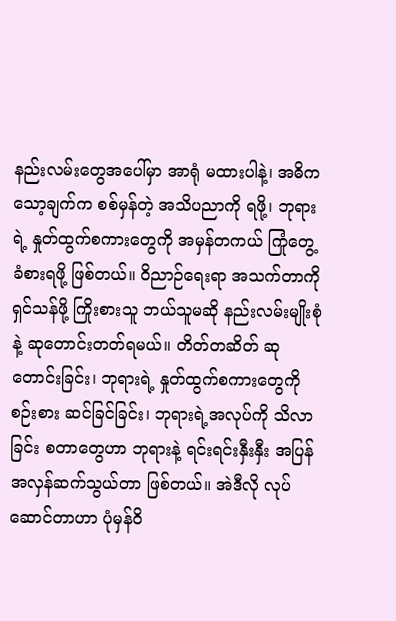နည်းလမ်းတွေအပေါ်မှာ အာရုံ မထားပါနဲ့၊ အဓိက သော့ချက်က စစ်မှန်တဲ့ အသိပညာကို ရဖို့၊ ဘုရားရဲ့ နှုတ်ထွက်စကားတွေကို အမှန်တကယ် ကြုံတွေ့ ခံစားရဖို့ ဖြစ်တယ်။ ဝိညာဉ်ရေးရာ အသက်တာကို ရှင်သန်ဖို့ ကြိုးစားသူ ဘယ်သူမဆို နည်းလမ်းမျိုးစုံနဲ့ ဆုတောင်းတတ်ရမယ်။ တိတ်တဆိတ် ဆုတောင်းခြင်း၊ ဘုရားရဲ့ နှုတ်ထွက်စကားတွေကို စဉ်းစား ဆင်ခြင်ခြင်း၊ ဘုရားရဲ့အလုပ်ကို သိလာခြင်း စတာတွေဟာ ဘုရားနဲ့ ရင်းရင်းနှီးနှီး အပြန်အလှန်ဆက်သွယ်တာ ဖြစ်တယ်။ အဲဒီလို လုပ်ဆောင်တာဟာ ပုံမှန်ဝိ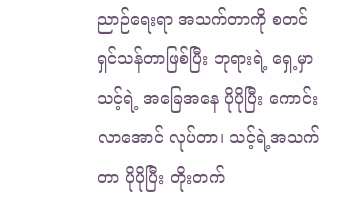ညာဉ်ရေးရာ အသက်တာကို စတင် ရှင်သန်တာဖြစ်ပြီး ဘုရားရဲ့ ရှေ့မှာ သင့်ရဲ့ အခြေအနေ ပိုပိုပြီး ကောင်းလာအောင် လုပ်တာ၊ သင့်ရဲ့အသက်တာ ပိုပိုပြီး တိုးတက်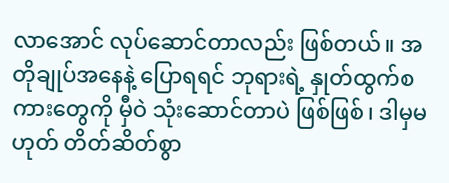လာအောင် လုပ်ဆောင်တာလည်း ဖြစ်တယ်။ အတိုချုပ်အနေနဲ့ ပြောရရင် ဘုရားရဲ့ နှုတ်ထွက်စကားတွေကို မှီဝဲ သုံးဆောင်တာပဲ ဖြစ်ဖြစ်၊ ဒါမှမဟုတ် တိတ်ဆိတ်စွာ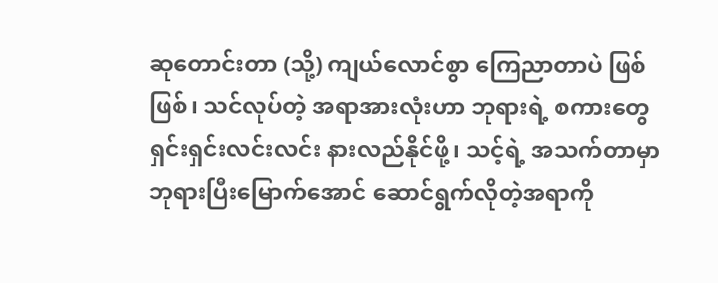ဆုတောင်းတာ (သို့) ကျယ်လောင်စွာ ကြေညာတာပဲ ဖြစ်ဖြစ်၊ သင်လုပ်တဲ့ အရာအားလုံးဟာ ဘုရားရဲ့ စကားတွေ ရှင်းရှင်းလင်းလင်း နားလည်နိုင်ဖို့၊ သင့်ရဲ့ အသက်တာမှာ ဘုရားပြီးမြောက်အောင် ဆောင်ရွက်လိုတဲ့အရာကို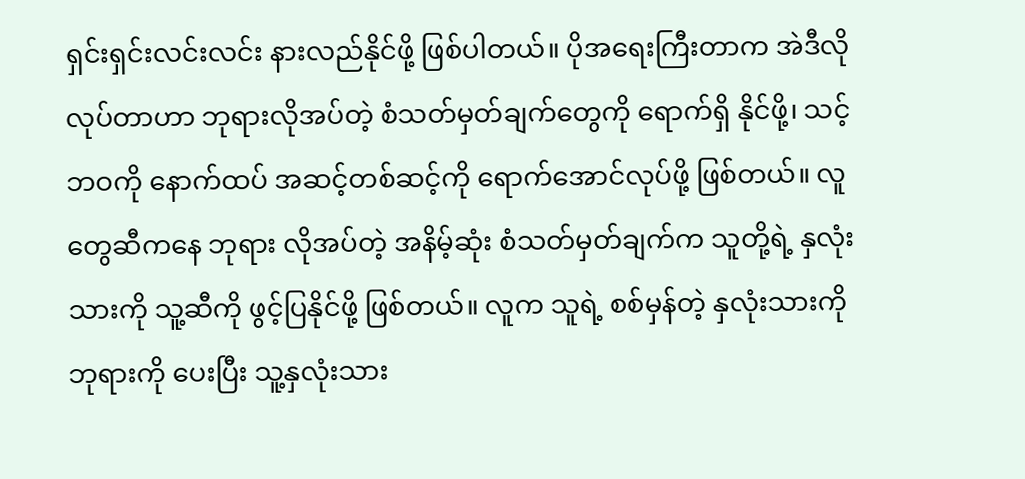ရှင်းရှင်းလင်းလင်း နားလည်နိုင်ဖို့ ဖြစ်ပါတယ်။ ပိုအရေးကြီးတာက အဲဒီလိုလုပ်တာဟာ ဘုရားလိုအပ်တဲ့ စံသတ်မှတ်ချက်တွေကို ရောက်ရှိ နိုင်ဖို့၊ သင့်ဘဝကို နောက်ထပ် အဆင့်တစ်ဆင့်ကို ရောက်အောင်လုပ်ဖို့ ဖြစ်တယ်။ လူတွေဆီကနေ ဘုရား လိုအပ်တဲ့ အနိမ့်ဆုံး စံသတ်မှတ်ချက်က သူတို့ရဲ့ နှလုံးသားကို သူ့ဆီကို ဖွင့်ပြနိုင်ဖို့ ဖြစ်တယ်။ လူက သူရဲ့ စစ်မှန်တဲ့ နှလုံးသားကို ဘုရားကို ပေးပြီး သူ့နှလုံးသား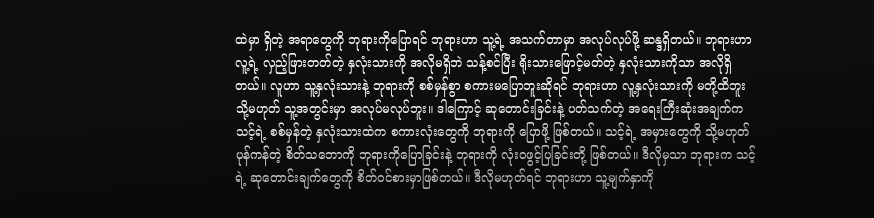ထဲမှာ ရှိတဲ့ အရာတွေကို ဘုရားကိုပြောရင် ဘုရားဟာ သူ့ရဲ့ အသက်တာမှာ အလုပ်လုပ်ဖို့ ဆန္ဒရှိတယ်။ ဘုရားဟာ လူ့ရဲ့ လှည့်ဖြားတတ်တဲ့ နှလုံးသားကို အလိုမရှိဘဲ သန့်စင်ပြီး ရိုးသားဖြောင့်မတ်တဲ့ နှလုံးသားကိုသာ အလိုရှိတယ်။ လူဟာ သူ့နှလုံးသားနဲ့ ဘုရားကို စစ်မှန်စွာ စကားမပြောဘူးဆိုရင် ဘုရားဟာ လူ့နှလုံးသားကို မတို့ထိဘူး သို့မဟုတ် သူ့အတွင်းမှာ အလုပ်မလုပ်ဘူး။ ဒါကြောင့် ဆုတောင်းခြင်းနဲ့ ပတ်သက်တဲ့ အရေးကြီးဆုံးအချက်က သင့်ရဲ့ စစ်မှန်တဲ့ နှလုံးသားထဲက စကားလုံးတွေကို ဘုရားကို ပြောဖို့ ဖြစ်တယ်။ သင့်ရဲ့ အမှားတွေကို သို့မဟုတ် ပုန်ကန်တဲ့ စိတ်သဘောကို ဘုရားကိုပြောခြင်းနဲ့ ဘုရားကို လုံးဝဖွင့်ပြခြင်းတို့ ဖြစ်တယ်။ ဒီလိုမှသာ ဘုရားက သင့်ရဲ့ ဆုတောင်းချက်တွေကို စိတ်ဝင်စားမှာဖြစ်တယ်။ ဒီလိုမဟုတ်ရင် ဘုရားဟာ သူ့မျက်နှာကို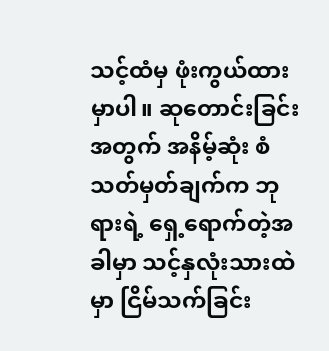သင့်ထံမှ ဖုံးကွယ်ထားမှာပါ။ ဆုတောင်းခြင်းအတွက် အနိမ့်ဆုံး စံသတ်မှတ်ချက်က ဘုရားရဲ့ ရှေ့ရောက်တဲ့အခါမှာ သင့်နှလုံးသားထဲမှာ ငြိမ်သက်ခြင်း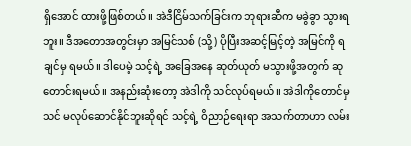ရှိအောင် ထားဖို့ဖြစ်တယ်။ အဲဒီငြိမ်သက်ခြင်းက ဘုရားဆီက မခွဲခွာ သွားရဘူး။ ဒီအတောအတွင်းမှာ အမြင်သစ် (သို့) ပိုပြီးအဆင့်မြင့်တဲ့ အမြင်ကို ရချင်မှ ရမယ်။ ဒါပေမဲ့ သင့်ရဲ့ အခြေအနေ ဆုတ်ယုတ် မသွားဖို့အတွက် ဆုတောင်းရမယ်။ အနည်းဆုံးတော့ အဲဒါကို သင်လုပ်ရမယ်။ အဲဒါကိုတောင်မှ သင် မလုပ်ဆောင်နိုင်ဘူးဆိုရင် သင့်ရဲ့ ဝိညာဉ်ရေးရာ အသက်တာဟာ လမ်း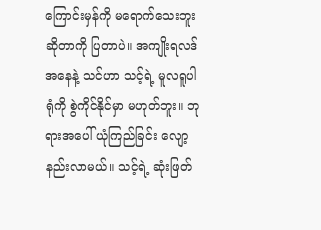ကြောင်းမှန်ကို မရောက်သေးဘူးဆိုတာကို ပြတာပဲ။ အကျိုးရလဒ်အနေနဲ့ သင်ဟာ သင့်ရဲ့ မူလရူပါရုံကို စွဲကိုင်နိုင်မှာ မဟုတ်ဘူး။ ဘုရားအပေါ် ယုံကြည်ခြင်း လျော့နည်းလာမယ်။ သင့်ရဲ့ ဆုံးဖြတ်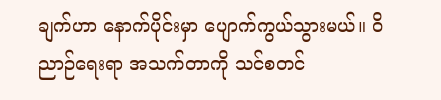ချက်ဟာ နောက်ပိုင်းမှာ ပျောက်ကွယ်သွားမယ်။ ဝိညာဉ်ရေးရာ အသက်တာကို သင်စတင်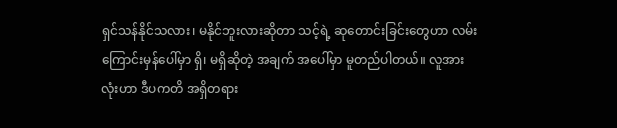ရှင်သန်နိုင်သလား၊ မနိုင်ဘူးလားဆိုတာ သင့်ရဲ့ ဆုတောင်းခြင်းတွေဟာ လမ်းကြောင်းမှန်ပေါ်မှာ ရှိ၊ မရှိဆိုတဲ့ အချက် အပေါ်မှာ မူတည်ပါတယ်။ လူအားလုံးဟာ ဒီပကတိ အရှိတရား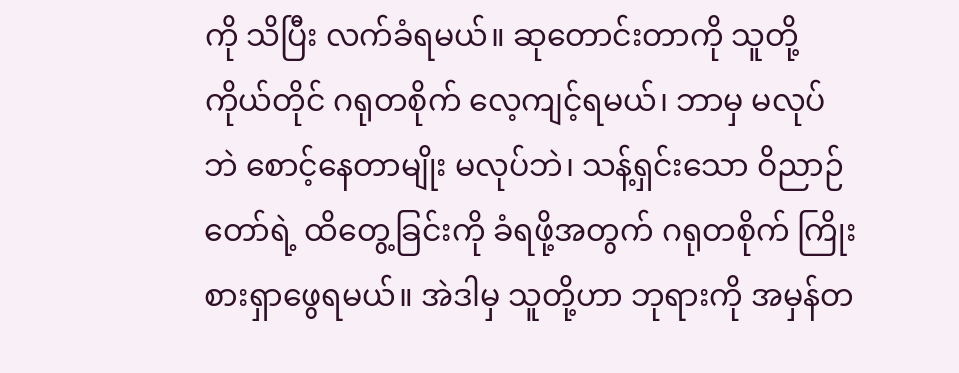ကို သိပြီး လက်ခံရမယ်။ ဆုတောင်းတာကို သူတို့ကိုယ်တိုင် ဂရုတစိုက် လေ့ကျင့်ရမယ်၊ ဘာမှ မလုပ်ဘဲ စောင့်နေတာမျိုး မလုပ်ဘဲ၊ သန့်ရှင်းသော ဝိညာဉ်တော်ရဲ့ ထိတွေ့ခြင်းကို ခံရဖို့အတွက် ဂရုတစိုက် ကြိုးစားရှာဖွေရမယ်။ အဲဒါမှ သူတို့ဟာ ဘုရားကို အမှန်တ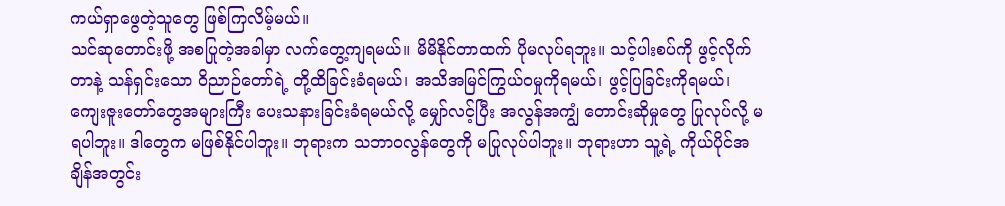ကယ်ရှာဖွေတဲ့သူတွေ ဖြစ်ကြလိမ့်မယ်။
သင်ဆုတောင်းဖို့ အစပြုတဲ့အခါမှာ လက်တွေ့ကျရမယ်။ မိမိနိုင်တာထက် ပိုမလုပ်ရဘူး။ သင့်ပါးစပ်ကို ဖွင့်လိုက်တာနဲ့ သန်ရှင်းသော ဝိညာဉ်တော်ရဲ့ တို့ထိခြင်းခံရမယ်၊ အသိအမြင်ကြွယ်ဝမှုကိုရမယ်၊ ဖွင့်ပြခြင်းကိုရမယ်၊ ကျေးဇူးတော်တွေအများကြီး ပေးသနားခြင်းခံရမယ်လို့ မျှော်လင့်ပြီး အလွန်အကျွံ တောင်းဆိုမှုတွေ ပြုလုပ်လို့ မရပါဘူး။ ဒါတွေက မဖြစ်နိုင်ပါဘူး။ ဘုရားက သဘာဝလွန်တွေကို မပြုလုပ်ပါဘူး။ ဘုရားဟာ သူ့ရဲ့ ကိုယ်ပိုင်အချိန်အတွင်း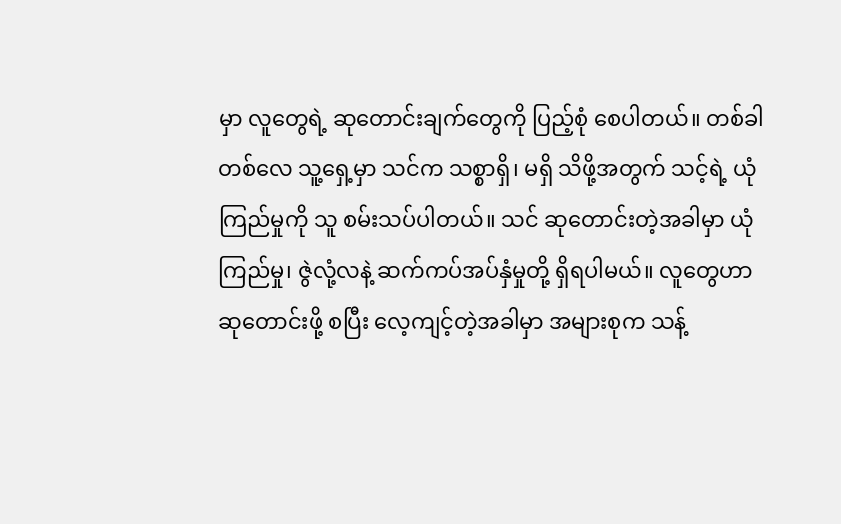မှာ လူတွေရဲ့ ဆုတောင်းချက်တွေကို ပြည့်စုံ စေပါတယ်။ တစ်ခါတစ်လေ သူ့ရှေ့မှာ သင်က သစ္စာရှိ၊ မရှိ သိဖို့အတွက် သင့်ရဲ့ ယုံကြည်မှုကို သူ စမ်းသပ်ပါတယ်။ သင် ဆုတောင်းတဲ့အခါမှာ ယုံကြည်မှု၊ ဇွဲလုံ့လနဲ့ ဆက်ကပ်အပ်နှံမှုတို့ ရှိရပါမယ်။ လူတွေဟာ ဆုတောင်းဖို့ စပြီး လေ့ကျင့်တဲ့အခါမှာ အများစုက သန့်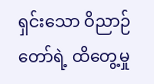ရှင်းသော ဝိညာဉ်တော်ရဲ့ ထိတွေ့မှု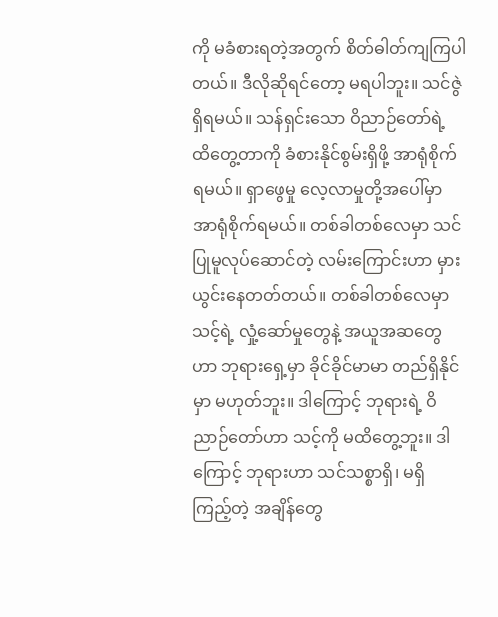ကို မခံစားရတဲ့အတွက် စိတ်ဓါတ်ကျကြပါတယ်။ ဒီလိုဆိုရင်တော့ မရပါဘူး။ သင်ဇွဲရှိရမယ်။ သန်ရှင်းသော ဝိညာဉ်တော်ရဲ့ ထိတွေ့တာကို ခံစားနိုင်စွမ်းရှိဖို့ အာရုံစိုက်ရမယ်။ ရှာဖွေမှု လေ့လာမှုတို့အပေါ်မှာ အာရုံစိုက်ရမယ်။ တစ်ခါတစ်လေမှာ သင်ပြုမူလုပ်ဆောင်တဲ့ လမ်းကြောင်းဟာ မှားယွင်းနေတတ်တယ်။ တစ်ခါတစ်လေမှာ သင့်ရဲ့ လှုံ့ဆော်မှုတွေနဲ့ အယူအဆတွေဟာ ဘုရားရှေ့မှာ ခိုင်ခိုင်မာမာ တည်ရှိနိုင်မှာ မဟုတ်ဘူး။ ဒါကြောင့် ဘုရားရဲ့ ဝိညာဉ်တော်ဟာ သင့်ကို မထိတွေ့ဘူး။ ဒါကြောင့် ဘုရားဟာ သင်သစ္စာရှိ၊ မရှိ ကြည့်တဲ့ အချိန်တွေ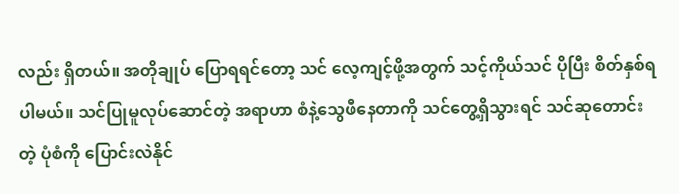လည်း ရှိတယ်။ အတိုချုပ် ပြောရရင်တော့ သင် လေ့ကျင့်ဖို့အတွက် သင့်ကိုယ်သင် ပိုပြီး စိတ်နှစ်ရပါမယ်။ သင်ပြုမူလုပ်ဆောင်တဲ့ အရာဟာ စံနဲ့သွေဖီနေတာကို သင်တွေ့ရှိသွားရင် သင်ဆုတောင်းတဲ့ ပုံစံကို ပြောင်းလဲနိုင်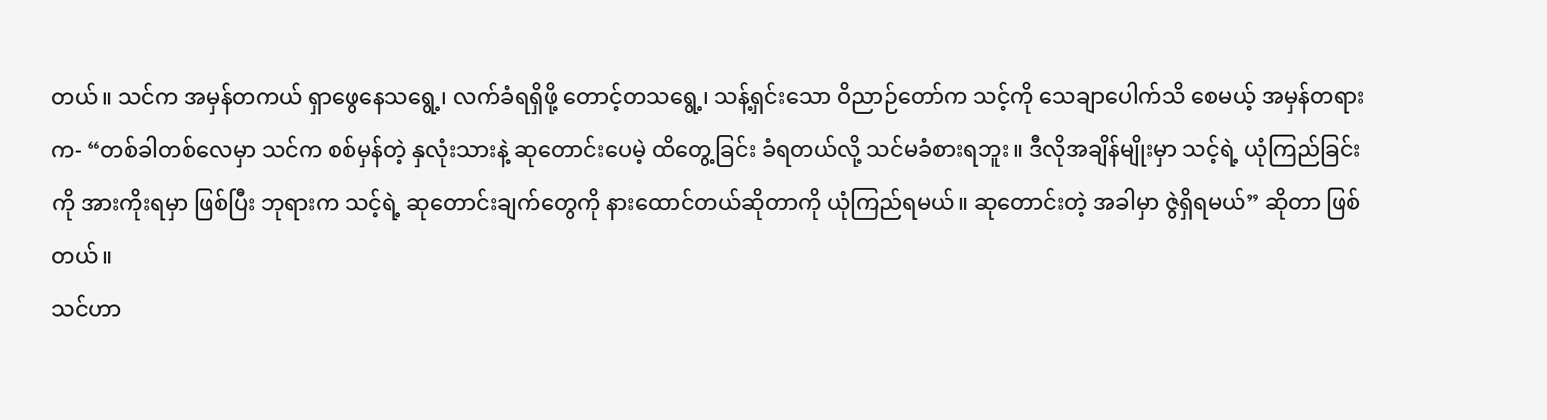တယ်။ သင်က အမှန်တကယ် ရှာဖွေနေသရွေ့၊ လက်ခံရရှိဖို့ တောင့်တသရွေ့၊ သန့်ရှင်းသော ဝိညာဉ်တော်က သင့်ကို သေချာပေါက်သိ စေမယ့် အမှန်တရားက- “တစ်ခါတစ်လေမှာ သင်က စစ်မှန်တဲ့ နှလုံးသားနဲ့ ဆုတောင်းပေမဲ့ ထိတွေ့ခြင်း ခံရတယ်လို့ သင်မခံစားရဘူး။ ဒီလိုအချိန်မျိုးမှာ သင့်ရဲ့ ယုံကြည်ခြင်းကို အားကိုးရမှာ ဖြစ်ပြီး ဘုရားက သင့်ရဲ့ ဆုတောင်းချက်တွေကို နားထောင်တယ်ဆိုတာကို ယုံကြည်ရမယ်။ ဆုတောင်းတဲ့ အခါမှာ ဇွဲရှိရမယ်” ဆိုတာ ဖြစ်တယ်။
သင်ဟာ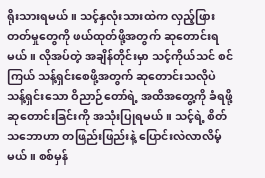ရိုးသားရမယ်။ သင့်နှလုံးသားထဲက လှည့်ဖြားတတ်မှုတွေကို ဖယ်ထုတ်ဖို့အတွက် ဆုတောင်းရမယ်။ လိုအပ်တဲ့ အချိန်တိုင်းမှာ သင့်ကိုယ်သင် စင်ကြယ် သန့်ရှင်းစေဖို့အတွက် ဆုတောင်းသလိုပဲ သန့်ရှင်းသော ဝိညာဉ်တော်ရဲ့ အထိအတွေ့ကို ခံရဖို့ ဆုတောင်းခြင်းကို အသုံးပြုရမယ်။ သင့်ရဲ့ စိတ်သဘောဟာ တဖြည်းဖြည်းနဲ့ ပြောင်းလဲလာလိမ့်မယ်။ စစ်မှန်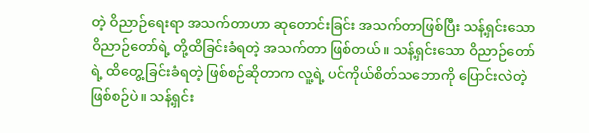တဲ့ ဝိညာဉ်ရေးရာ အသက်တာဟာ ဆုတောင်းခြင်း အသက်တာဖြစ်ပြီး သန့်ရှင်းသော ဝိညာဉ်တော်ရဲ့ တို့ထိခြင်းခံရတဲ့ အသက်တာ ဖြစ်တယ်။ သန့်ရှင်းသော ဝိညာဉ်တော်ရဲ့ ထိတွေ့ခြင်းခံရတဲ့ ဖြစ်စဉ်ဆိုတာက လူ့ရဲ့ ပင်ကိုယ်စိတ်သဘောကို ပြောင်းလဲတဲ့ ဖြစ်စဉ်ပဲ။ သန့်ရှင်း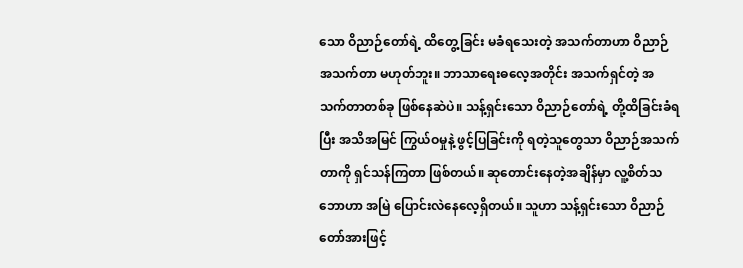သော ဝိညာဉ်တော်ရဲ့ ထိတွေ့ခြင်း မခံရသေးတဲ့ အသက်တာဟာ ဝိညာဉ်အသက်တာ မဟုတ်ဘူး။ ဘာသာရေးဓလေ့အတိုင်း အသက်ရှင်တဲ့ အသက်တာတစ်ခု ဖြစ်နေဆဲပဲ။ သန့်ရှင်းသော ဝိညာဉ်တော်ရဲ့ တို့ထိခြင်းခံရပြီး အသိအမြင် ကြွယ်ဝမှုနဲ့ ဖွင့်ပြခြင်းကို ရတဲ့သူတွေသာ ဝိညာဉ်အသက်တာကို ရှင်သန်ကြတာ ဖြစ်တယ်။ ဆုတောင်းနေတဲ့အချိန်မှာ လူ့စိတ်သဘောဟာ အမြဲ ပြောင်းလဲနေလေ့ရှိတယ်။ သူဟာ သန့်ရှင်းသော ဝိညာဉ်တော်အားဖြင့်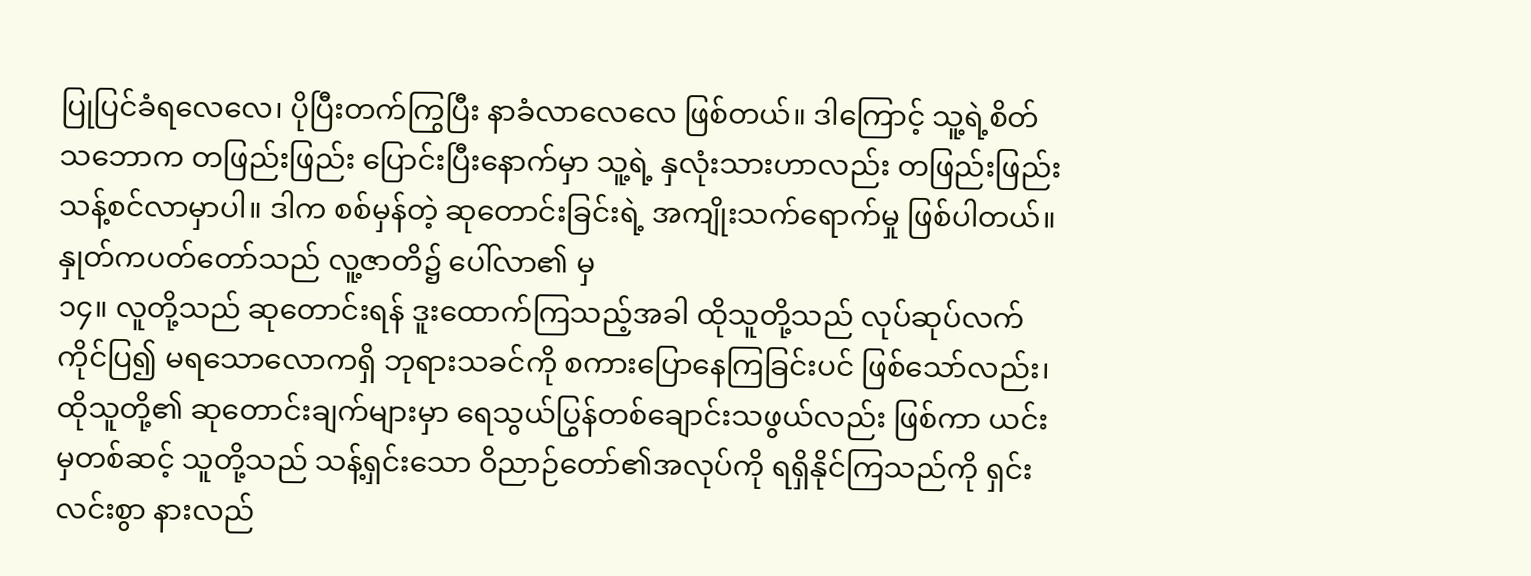ပြုပြင်ခံရလေလေ၊ ပိုပြီးတက်ကြွပြီး နာခံလာလေလေ ဖြစ်တယ်။ ဒါကြောင့် သူ့ရဲ့စိတ်သဘောက တဖြည်းဖြည်း ပြောင်းပြီးနောက်မှာ သူ့ရဲ့ နှလုံးသားဟာလည်း တဖြည်းဖြည်း သန့်စင်လာမှာပါ။ ဒါက စစ်မှန်တဲ့ ဆုတောင်းခြင်းရဲ့ အကျိုးသက်ရောက်မှု ဖြစ်ပါတယ်။
နှုတ်ကပတ်တော်သည် လူ့ဇာတိ၌ ပေါ်လာ၏ မှ
၁၄။ လူတို့သည် ဆုတောင်းရန် ဒူးထောက်ကြသည့်အခါ ထိုသူတို့သည် လုပ်ဆုပ်လက်ကိုင်ပြ၍ မရသောလောကရှိ ဘုရားသခင်ကို စကားပြောနေကြခြင်းပင် ဖြစ်သော်လည်း၊ ထိုသူတို့၏ ဆုတောင်းချက်များမှာ ရေသွယ်ပြွန်တစ်ချောင်းသဖွယ်လည်း ဖြစ်ကာ ယင်းမှတစ်ဆင့် သူတို့သည် သန့်ရှင်းသော ဝိညာဉ်တော်၏အလုပ်ကို ရရှိနိုင်ကြသည်ကို ရှင်းလင်းစွာ နားလည်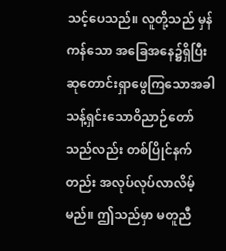သင့်ပေသည်။ လူတို့သည် မှန်ကန်သော အခြေအနေ၌ရှိပြီး ဆုတောင်းရှာဖွေကြသောအခါ သန့်ရှင်းသောဝိညာဉ်တော်သည်လည်း တစ်ပြိုင်နက်တည်း အလုပ်လုပ်လာလိမ့်မည်။ ဤသည်မှာ မတူညီ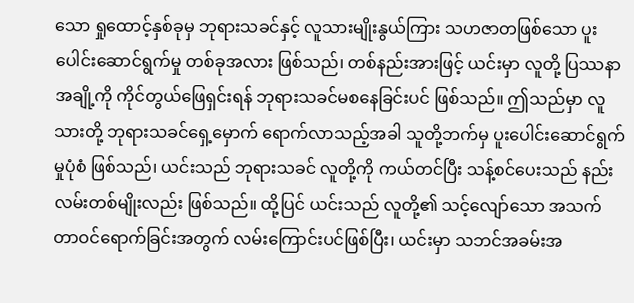သော ရှုထောင့်နှစ်ခုမှ ဘုရားသခင်နှင့် လူသားမျိုးနွယ်ကြား သဟဇာတဖြစ်သော ပူးပေါင်းဆောင်ရွက်မှု တစ်ခုအလား ဖြစ်သည်၊ တစ်နည်းအားဖြင့် ယင်းမှာ လူတို့ ပြဿနာအချို့ကို ကိုင်တွယ်ဖြေရှင်းရန် ဘုရားသခင်မစနေခြင်းပင် ဖြစ်သည်။ ဤသည်မှာ လူသားတို့ ဘုရားသခင်ရှေ့မှောက် ရောက်လာသည့်အခါ သူတို့ဘက်မှ ပူးပေါင်းဆောင်ရွက်မှုပုံစံ ဖြစ်သည်၊ ယင်းသည် ဘုရားသခင် လူတို့ကို ကယ်တင်ပြီး သန့်စင်ပေးသည် နည်းလမ်းတစ်မျိုးလည်း ဖြစ်သည်။ ထို့ပြင် ယင်းသည် လူတို့၏ သင့်လျော်သော အသက်တာဝင်ရောက်ခြင်းအတွက် လမ်းကြောင်းပင်ဖြစ်ပြီး၊ ယင်းမှာ သဘင်အခမ်းအ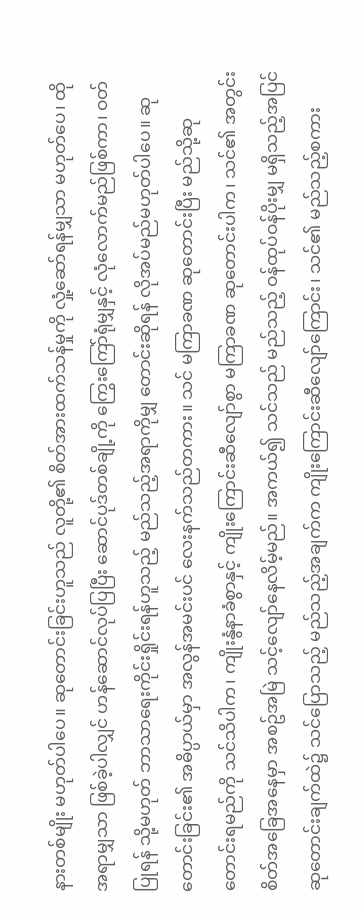နားတစ်မျိုး မဟုတ်ပါပေ။ ဆုတောင်းခြင်းဟူသည် လူတို့၏ စိတ်အားထက်သန်မှုကို လှုံ့ဆော်ရန်မျှသာ မဟုတ်ပေ၊ ထိုအရာမျှသာ ဖြစ်ခဲ့ပါလျှင် ဟန်ဆောင်လုပ်ပြပြီး ဆောင်ပုဒ်တစ်ချို့ကို ကြွေးကြော်ရုံမျှနှင့် လုံလောက်မည်ဖြစ်ကာ၊ ဝတ်ပြုရန် သို့မဟုတ် ဘာသာရေးကိုင်းရှိုင်းရန်ဟူသည့် မည်သည့်အရာကိုမျှ တောင်းဆိုရန် လိုအပ်မည်မဟုတ်ပါပေ။ ဆုတောင်းခြင်း၏ အဓိပ္ပာယ်မှာ အလွန်အမင်းပင် လေးနက်သည်တကား။ သင် မကြာခဏ ဆုတောင်းပြီး မည်သို့ဆုတောင်းရမည်ကို သင်သိပါက၊ ကျိုးနွံနာခံစွာနှင့် ကျိုးကြောင်းဆီလျော်စွာ မကြာခဏ ဆုတောင်းပါက၊ သင်၏ အတွင်းစိတ်အခြေအနေမှာ အစဥ်အမြဲ သင့်လျော်နေလိမ့်မည်။ အကယ်၍ သင်သည် မည်သည့် ဝန်ထုပ်ဝန်ပိုးမျှ မရှိသည့်အပြင် ဆုတောင်းချက်ထဲ၌ သင်ပြောသည့် မည်သည့်အချက်က ကျိုးကြောင်းဆီလျော်ကြောင်း၊ သင်၏ မည်သည့်စကား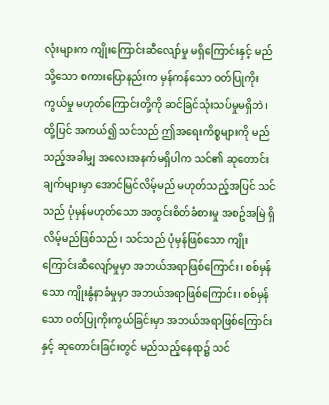လုံးများက ကျိုးကြောင်းဆီလျော်မှု မရှိကြောင်းနှင့် မည်သို့သော စကားပြောနည်းက မှန်ကန်သော ဝတ်ပြုကိုးကွယ်မှု မဟုတ်ကြောင်းတို့ကို ဆင်ခြင်သုံးသပ်မှုမရှိဘဲ၊ ထို့ပြင် အကယ်၍ သင်သည် ဤအရေးကိစ္စများကို မည်သည့်အခါမျှ အလေးအနက်မရှိပါက သင်၏ ဆုတောင်းချက်များမှာ အောင်မြင်လိမ့်မည် မဟုတ်သည့်အပြင် သင်သည် ပုံမှန်မဟုတ်သော အတွင်းစိတ်ခံစားမှု အစဥ်အမြဲ ရှိလိမ့်မည်ဖြစ်သည်၊ သင်သည် ပုံမှန်ဖြစ်သော ကျိုးကြောင်းဆီလျော်မှုမှာ အဘယ်အရာဖြစ်ကြောင်း၊ စစ်မှန်သော ကျိုးနွံနာခံမှုမှာ အဘယ်အရာဖြစ်ကြောင်း၊ စစ်မှန်သော ဝတ်ပြုကိုးကွယ်ခြင်းမှာ အဘယ်အရာဖြစ်ကြောင်းနှင့် ဆုတောင်းခြင်းတွင် မည်သည့်နေရာ၌ သင်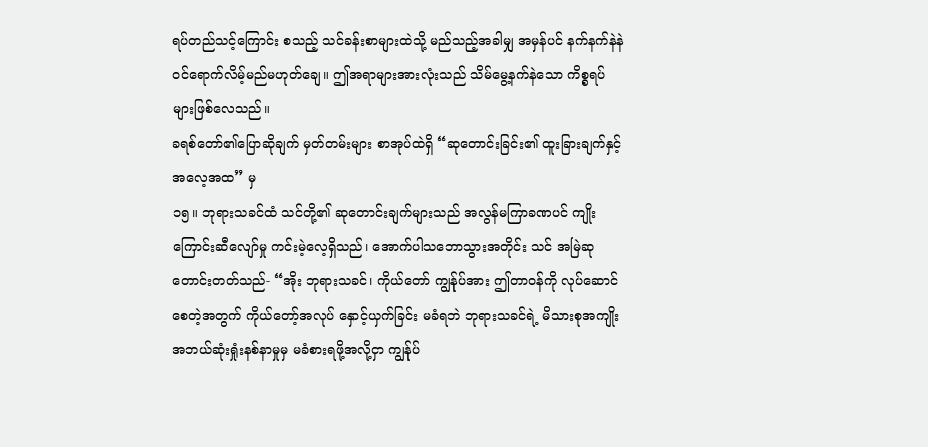ရပ်တည်သင့်ကြောင်း စသည့် သင်ခန်းစာများထဲသို့ မည်သည့်အခါမျှ အမှန်ပင် နက်နက်နဲနဲ ဝင်ရောက်လိမ့်မည်မဟုတ်ချေ။ ဤအရာများအားလုံးသည် သိမ်မွေ့နက်နဲသော ကိစ္စရပ်များဖြစ်လေသည်။
ခရစ်တော်၏ပြောဆိုချက် မှတ်တမ်းများ စာအုပ်ထဲရှိ “ဆုတောင်းခြင်း၏ ထူးခြားချက်နှင့် အလေ့အထ” မှ
၁၅။ ဘုရားသခင်ထံ သင်တို့၏ ဆုတောင်းချက်များသည် အလွန်မကြာခဏပင် ကျိုးကြောင်းဆီလျော်မှု ကင်းမဲ့လေ့ရှိသည်၊ အောက်ပါသဘောသွားအတိုင်း သင် အမြဲဆုတောင်းတတ်သည်- “အိုး ဘုရားသခင်၊ ကိုယ်တော် ကျွန်ုပ်အား ဤတာဝန်ကို လုပ်ဆောင်စေတဲ့အတွက် ကိုယ်တော့်အလုပ် နှောင့်ယှက်ခြင်း မခံရဘဲ ဘုရားသခင်ရဲ့ မိသားစုအကျိုး အဘယ်ဆုံးရှုံးနစ်နာမှုမှ မခံစားရဖို့အလို့ငှာ ကျွန်ုပ်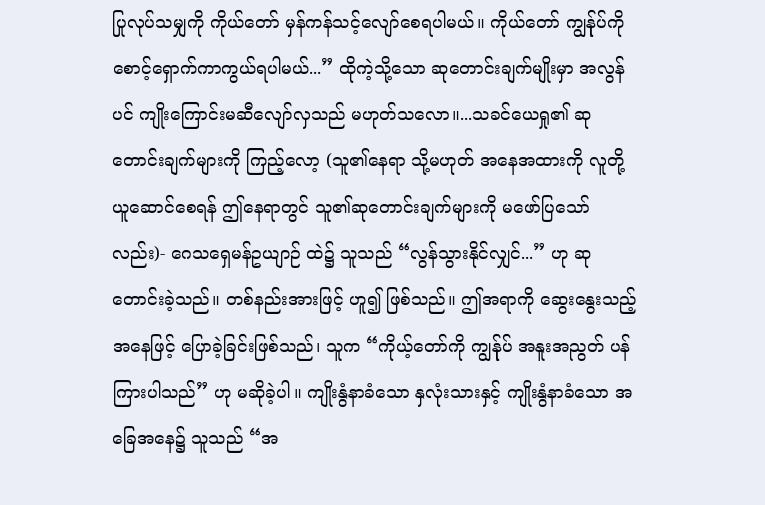ပြုလုပ်သမျှကို ကိုယ်တော် မှန်ကန်သင့်လျော်စေရပါမယ်။ ကိုယ်တော် ကျွန်ုပ်ကို စောင့်ရှောက်ကာကွယ်ရပါမယ်...” ထိုကဲ့သို့သော ဆုတောင်းချက်မျိုးမှာ အလွန်ပင် ကျိုးကြောင်းမဆီလျော်လှသည် မဟုတ်သလော။...သခင်ယေရှု၏ ဆုတောင်းချက်များကို ကြည့်လော့ (သူ၏နေရာ သို့မဟုတ် အနေအထားကို လူတို့ ယူဆောင်စေရန် ဤနေရာတွင် သူ၏ဆုတောင်းချက်များကို မဖော်ပြသော်လည်း)- ဂေသရှေမန်ဥယျာဉ် ထဲ၌ သူသည် “လွန်သွားနိုင်လျှင်...” ဟု ဆုတောင်းခဲ့သည်။ တစ်နည်းအားဖြင့် ဟူ၍ ဖြစ်သည်။ ဤအရာကို ဆွေးနွေးသည့်အနေဖြင့် ပြောခဲ့ခြင်းဖြစ်သည်၊ သူက “ကိုယ့်တော်ကို ကျွန်ုပ် အနူးအညွတ် ပန်ကြားပါသည်” ဟု မဆိုခဲ့ပါ။ ကျိုးနွံနာခံသော နှလုံးသားနှင့် ကျိုးနွံနာခံသော အခြေအနေ၌ သူသည် “အ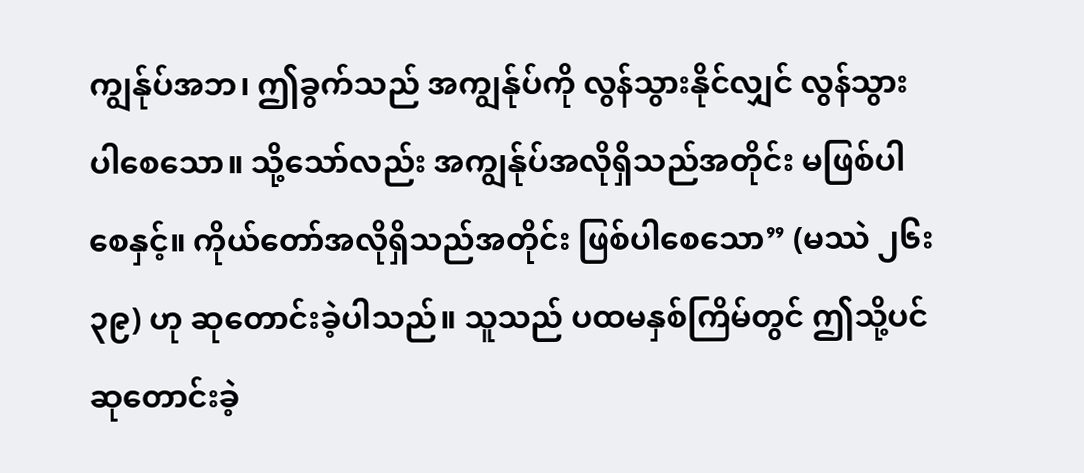ကျွန်ုပ်အဘ၊ ဤခွက်သည် အကျွန်ုပ်ကို လွန်သွားနိုင်လျှင် လွန်သွားပါစေသော။ သို့သော်လည်း အကျွန်ုပ်အလိုရှိသည်အတိုင်း မဖြစ်ပါစေနှင့်။ ကိုယ်တော်အလိုရှိသည်အတိုင်း ဖြစ်ပါစေသော” (မဿဲ ၂၆း၃၉) ဟု ဆုတောင်းခဲ့ပါသည်။ သူသည် ပထမနှစ်ကြိမ်တွင် ဤသို့ပင် ဆုတောင်းခဲ့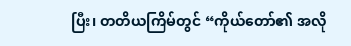ပြီး၊ တတိယကြိမ်တွင် “ကိုယ်တော်၏ အလို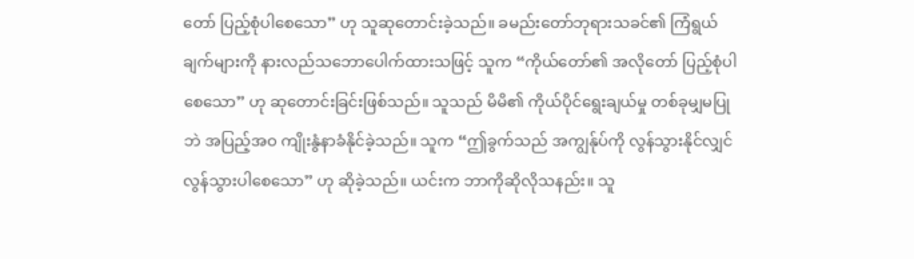တော် ပြည့်စုံပါစေသော” ဟု သူဆုတောင်းခဲ့သည်။ ခမည်းတော်ဘုရားသခင်၏ ကြံရွယ်ချက်များကို နားလည်သဘောပေါက်ထားသဖြင့် သူက “ကိုယ်တော်၏ အလိုတော် ပြည့်စုံပါစေသော” ဟု ဆုတောင်းခြင်းဖြစ်သည်။ သူသည် မိမိ၏ ကိုယ်ပိုင်ရွေးချယ်မှု တစ်ခုမျှမပြုဘဲ အပြည့်အဝ ကျိုးနွံနာခံနိုင်ခဲ့သည်။ သူက “ဤခွက်သည် အကျွန်ုပ်ကို လွန်သွားနိုင်လျှင် လွန်သွားပါစေသော” ဟု ဆိုခဲ့သည်။ ယင်းက ဘာကိုဆိုလိုသနည်း။ သူ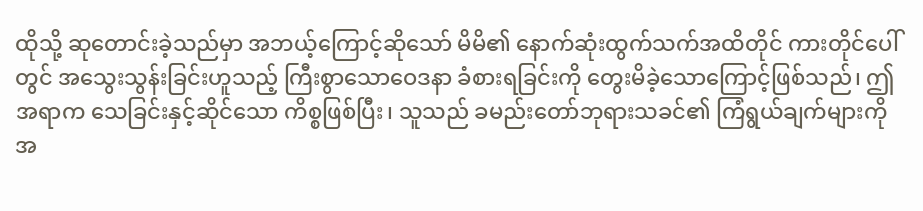ထိုသို့ ဆုတောင်းခဲ့သည်မှာ အဘယ့်ကြောင့်ဆိုသော် မိမိ၏ နောက်ဆုံးထွက်သက်အထိတိုင် ကားတိုင်ပေါ်တွင် အသွေးသွန်းခြင်းဟူသည့် ကြီးစွာသောဝေဒနာ ခံစားရခြင်းကို တွေးမိခဲ့သောကြောင့်ဖြစ်သည်၊ ဤအရာက သေခြင်းနှင့်ဆိုင်သော ကိစ္စဖြစ်ပြီး၊ သူသည် ခမည်းတော်ဘုရားသခင်၏ ကြံရွယ်ချက်များကို အ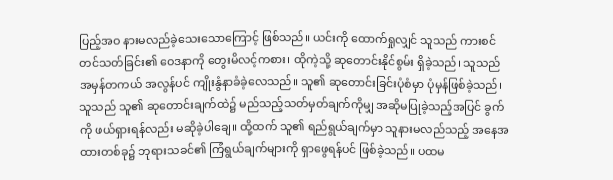ပြည့်အဝ နားမလည်ခဲ့သေးသောကြောင့် ဖြစ်သည်။ ယင်းကို ထောက်ရှုလျှင် သူသည် ကားစင်တင်သတ်ခြင်း၏ ဝေဒနာကို တွေးမိလင့်ကစား၊ ထိုကဲ့သို့ ဆုတောင်းနိုင်စွမ်း ရှိခဲ့သည်၊ သူသည် အမှန်တကယ် အလွန်ပင် ကျိုးနွံနာခံခဲ့လေသည်။ သူ၏ ဆုတောင်းခြင်းပုံစံမှာ ပုံမှန်ဖြစ်ခဲ့သည်၊ သူသည် သူ၏ ဆုတောင်းချက်ထဲ၌ မည်သည့်သတ်မှတ်ချက်ကိုမျှ အဆိုမပြုခဲ့သည့်အပြင် ခွက်ကို ဖယ်ရှားရန်လည်း မဆိုခဲ့ပါချေ။ ထို့ထက် သူ၏ ရည်ရွယ်ချက်မှာ သူနားမလည်သည့် အနေအထားတစ်ခု၌ ဘုရားသခင်၏ ကြံရွယ်ချက်များကို ရှာဖွေရန်ပင် ဖြစ်ခဲ့သည်။ ပထမ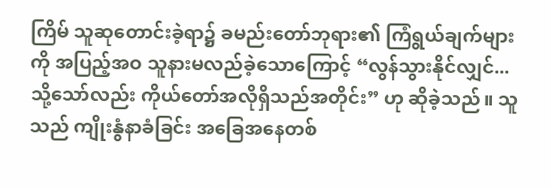ကြိမ် သူဆုတောင်းခဲ့ရာ၌ ခမည်းတော်ဘုရား၏ ကြံရွယ်ချက်များကို အပြည့်အဝ သူနားမလည်ခဲ့သောကြောင့် “လွန်သွားနိုင်လျှင်...သို့သော်လည်း ကိုယ်တော်အလိုရှိသည်အတိုင်း” ဟု ဆိုခဲ့သည်။ သူသည် ကျိုးနွံနာခံခြင်း အခြေအနေတစ်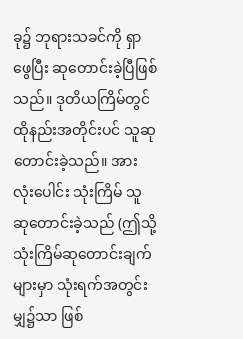ခု၌ ဘုရားသခင်ကို ရှာဖွေပြီး ဆုတောင်းခဲ့ပြီဖြစ်သည်။ ဒုတိယကြိမ်တွင် ထိုနည်းအတိုင်းပင် သူဆုတောင်းခဲ့သည်။ အားလုံးပေါင်း သုံးကြိမ် သူဆုတောင်းခဲ့သည် (ဤသို့ သုံးကြိမ်ဆုတောင်းချက်များမှာ သုံးရက်အတွင်းမျှ၌သာ ဖြစ်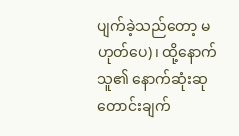ပျက်ခဲ့သည်တော့ မဟုတ်ပေ)၊ ထို့နောက် သူ၏ နောက်ဆုံးဆုတောင်းချက်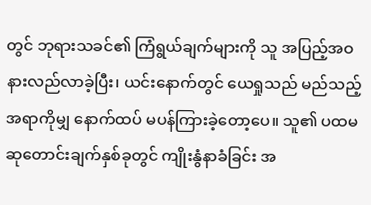တွင် ဘုရားသခင်၏ ကြံရွယ်ချက်များကို သူ အပြည့်အဝ နားလည်လာခဲ့ပြီး၊ ယင်းနောက်တွင် ယေရှုသည် မည်သည့်အရာကိုမျှ နောက်ထပ် မပန်ကြားခဲ့တော့ပေ။ သူ၏ ပထမဆုတောင်းချက်နှစ်ခုတွင် ကျိုးနွံနာခံခြင်း အ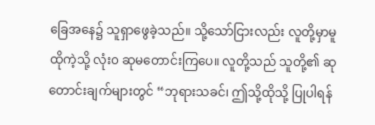ခြေအနေ၌ သူရှာဖွေခဲ့သည်။ သို့သော်ငြားလည်း လူတို့မှာမူ ထိုကဲ့သို့ လုံး၀ ဆုမတောင်းကြပေ။ လူတို့သည် သူတို့၏ ဆုတောင်းချက်များတွင် “ဘုရားသခင်၊ ဤသို့ထိုသို့ ပြုပါရန်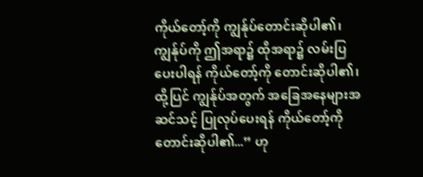ကိုယ်တော့်ကို ကျွန်ုပ်တောင်းဆိုပါ၏၊ ကျွန်ုပ်ကို ဤအရာ၌ ထိုအရာ၌ လမ်းပြပေးပါရန် ကိုယ်တော့်ကို တောင်းဆိုပါ၏၊ ထို့ပြင် ကျွန်ုပ်အတွက် အခြေအနေများအဆင်သင့် ပြုလုပ်ပေးရန် ကိုယ်တော့်ကို တောင်းဆိုပါ၏...” ဟု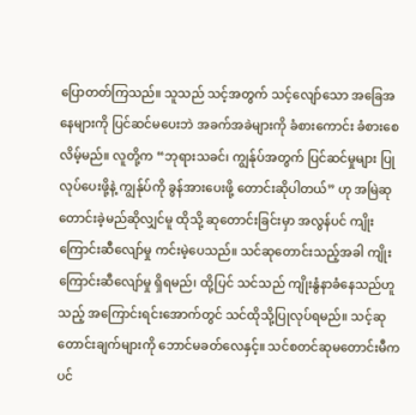ပြောတတ်ကြသည်။ သူသည် သင့်အတွက် သင့်လျော်သော အခြေအနေများကို ပြင်ဆင်မပေးဘဲ အခက်အခဲများကို ခံစားကောင်း ခံစားစေလိမ့်မည်။ လူတို့က “ဘုရားသခင်၊ ကျွန်ုပ်အတွက် ပြင်ဆင်မှုများ ပြုလုပ်ပေးဖို့နဲ့ ကျွန်ုပ်ကို ခွန်အားပေးဖို့ တောင်းဆိုပါတယ်” ဟု အမြဲဆုတောင်းခဲ့မည်ဆိုလျှင်မူ ထိုသို့ ဆုတောင်းခြင်းမှာ အလွန်ပင် ကျိုးကြောင်းဆီလျော်မှု ကင်းမဲ့ပေသည်။ သင်ဆုတောင်းသည့်အခါ ကျိုးကြောင်းဆီလျော်မှု ရှိရမည်၊ ထို့ပြင် သင်သည် ကျိုးနွံနာခံနေသည်ဟူသည့် အကြောင်းရင်းအောက်တွင် သင်ထိုသို့ပြုလုပ်ရမည်။ သင့်ဆုတောင်းချက်များကို ဘောင်မခတ်လေနှင့်။ သင်စတင်ဆုမတောင်းမီကပင်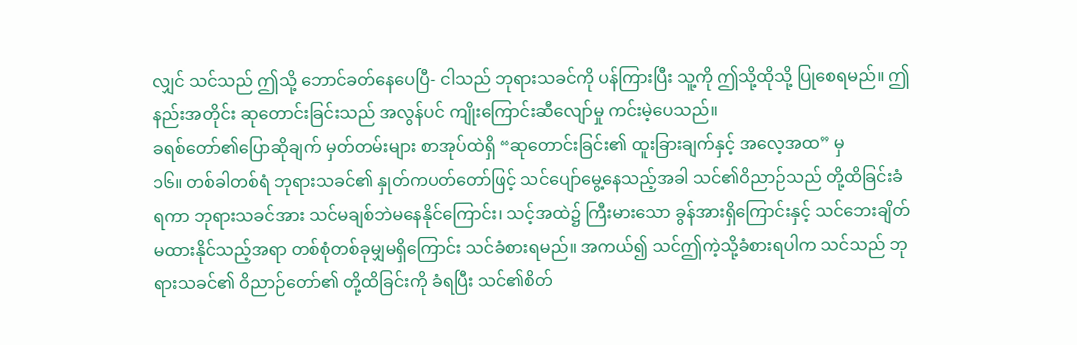လျှင် သင်သည် ဤသို့ ဘောင်ခတ်နေပေပြီ- ငါသည် ဘုရားသခင်ကို ပန်ကြားပြီး သူ့ကို ဤသို့ထိုသို့ ပြုစေရမည်။ ဤနည်းအတိုင်း ဆုတောင်းခြင်းသည် အလွန်ပင် ကျိုးကြောင်းဆီလျော်မှု ကင်းမဲ့ပေသည်။
ခရစ်တော်၏ပြောဆိုချက် မှတ်တမ်းများ စာအုပ်ထဲရှိ “ဆုတောင်းခြင်း၏ ထူးခြားချက်နှင့် အလေ့အထ” မှ
၁၆။ တစ်ခါတစ်ရံ ဘုရားသခင်၏ နှုတ်ကပတ်တော်ဖြင့် သင်ပျော်မွေ့နေသည့်အခါ သင်၏ဝိညာဉ်သည် တို့ထိခြင်းခံရကာ ဘုရားသခင်အား သင်မချစ်ဘဲမနေနိုင်ကြောင်း၊ သင့်အထဲ၌ ကြီးမားသော ခွန်အားရှိကြောင်းနှင့် သင်ဘေးချိတ်မထားနိုင်သည့်အရာ တစ်စုံတစ်ခုမျှမရှိကြောင်း သင်ခံစားရမည်။ အကယ်၍ သင်ဤကဲ့သို့ခံစားရပါက သင်သည် ဘုရားသခင်၏ ဝိညာဉ်တော်၏ တို့ထိခြင်းကို ခံရပြီး သင်၏စိတ်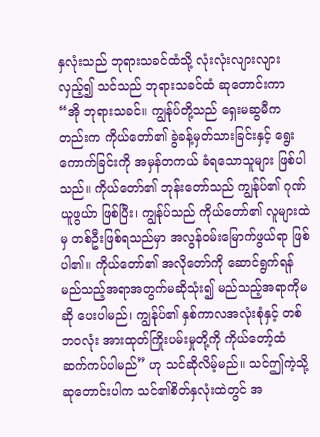နှလုံးသည် ဘုရားသခင်ထံသို့ လုံးလုံးလျားလျားလှည့်၍ သင်သည် ဘုရားသခင်ထံ ဆုတောင်းကာ “အို ဘုရားသခင်။ ကျွန်ုပ်တို့သည် ရှေးမဆွမီကတည်းက ကိုယ်တော်၏ ခွဲခန့်မှတ်သားခြင်းနှင့် ရွေးကောက်ခြင်းကို အမှန်တကယ် ခံရသောသူများ ဖြစ်ပါသည်။ ကိုယ်တော်၏ ဘုန်းတော်သည် ကျွန်ုပ်၏ ဂုဏ်ယူဖွယ်ာ ဖြစ်ပြီး၊ ကျွန်ုပ်သည် ကိုယ်တော်၏ လူများထဲမှ တစ်ဦးဖြစ်ရသည်မှာ အလွန်ဝမ်းမြောက်ဖွယ်ရာ ဖြစ်ပါ၏။ ကိုယ်တော်၏ အလိုတော်ကို ဆောင်ရွက်ရန် မည်သည့်အရာအတွက်မဆိုသုံး၍ မည်သည့်အရာကိုမဆို ပေးပါမည်၊ ကျွန်ုပ်၏ နှစ်ကာလအလုံးစုံနှင့် တစ်ဘဝလုံး အားထုတ်ကြိုးပမ်းမှုတို့ကို ကိုယ်တော့်ထံ ဆက်ကပ်ပါမည်” ဟု သင်ဆိုလိမ့်မည်။ သင်ဤကဲ့သို့ ဆုတောင်းပါက သင်၏စိတ်နှလုံးထဲတွင် အ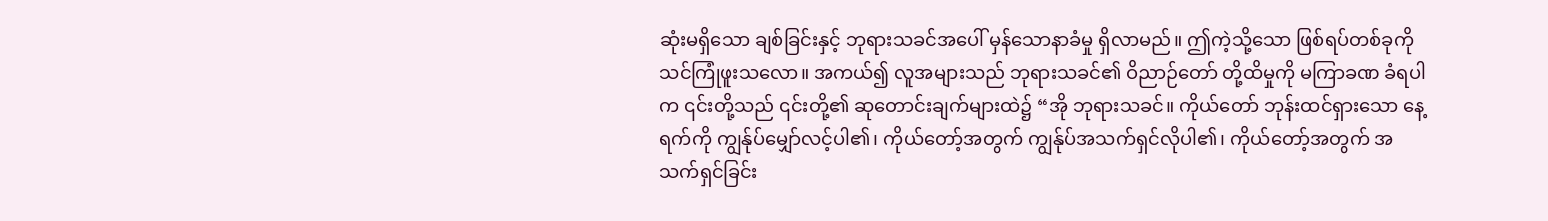ဆုံးမရှိသော ချစ်ခြင်းနှင့် ဘုရားသခင်အပေါ် မှန်သောနာခံမှု ရှိလာမည်။ ဤကဲ့သို့သော ဖြစ်ရပ်တစ်ခုကို သင်ကြုံဖူးသလော။ အကယ်၍ လူအများသည် ဘုရားသခင်၏ ဝိညာဉ်တော် တို့ထိမှုကို မကြာခဏ ခံရပါက ၎င်းတို့သည် ၎င်းတို့၏ ဆုတောင်းချက်များထဲ၌ “အို ဘုရားသခင်။ ကိုယ်တော် ဘုန်းထင်ရှားသော နေ့ရက်ကို ကျွန်ုပ်မျှော်လင့်ပါ၏၊ ကိုယ်တော့်အတွက် ကျွန်ုပ်အသက်ရှင်လိုပါ၏၊ ကိုယ်တော့်အတွက် အသက်ရှင်ခြင်း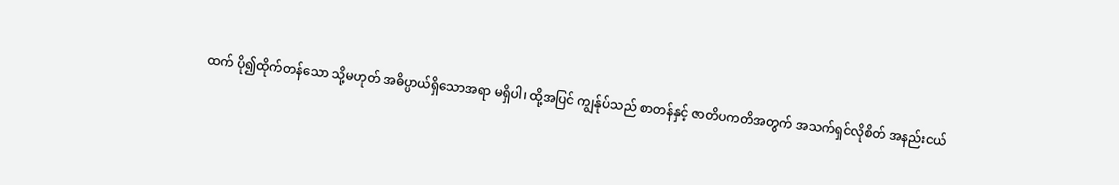ထက် ပို၍ထိုက်တန်သော သို့မဟုတ် အဓိပ္ပာယ်ရှိသောအရာ မရှိပါ၊ ထို့အပြင် ကျွန်ုပ်သည် စာတန်နှင့် ဇာတိပကတိအတွက် အသက်ရှင်လိုစိတ် အနည်းငယ်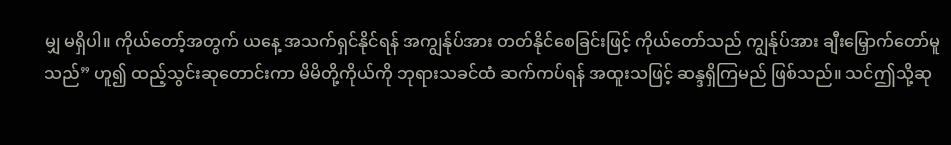မျှ မရှိပါ။ ကိုယ်တော့်အတွက် ယနေ့ အသက်ရှင်နိုင်ရန် အကျွန်ုပ်အား တတ်နိုင်စေခြင်းဖြင့် ကိုယ်တော်သည် ကျွန်ုပ်အား ချီးမြှောက်တော်မူသည်” ဟူ၍ ထည့်သွင်းဆုတောင်းကာ မိမိတို့ကိုယ်ကို ဘုရားသခင်ထံ ဆက်ကပ်ရန် အထူးသဖြင့် ဆန္ဒရှိကြမည် ဖြစ်သည်။ သင်ဤသို့ဆု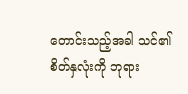တောင်းသည့်အခါ သင်၏စိတ်နှလုံးကို ဘုရား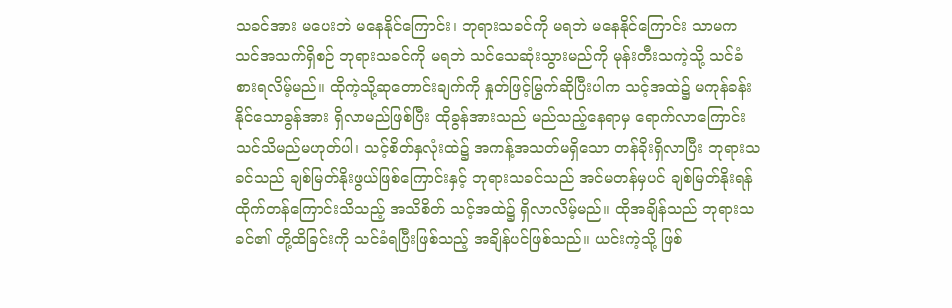သခင်အား မပေးဘဲ မနေနိုင်ကြောင်း၊ ဘုရားသခင်ကို မရဘဲ မနေနိုင်ကြောင်း သာမက သင်အသက်ရှိစဉ် ဘုရားသခင်ကို မရဘဲ သင်သေဆုံးသွားမည်ကို မုန်းတီးသကဲ့သို့ သင်ခံစားရလိမ့်မည်။ ထိုကဲ့သို့ဆုတောင်းချက်ကို နှုတ်ဖြင့်မြွက်ဆိုပြီးပါက သင့်အထဲ၌ မကုန်ခန်းနိုင်သောခွန်အား ရှိလာမည်ဖြစ်ပြီး ထိုခွန်အားသည် မည်သည့်နေရာမှ ရောက်လာကြောင်း သင်သိမည်မဟုတ်ပါ၊ သင့်စိတ်နှလုံးထဲ၌ အကန့်အသတ်မရှိသော တန်ခိုးရှိလာပြီး ဘုရားသခင်သည် ချစ်မြတ်နိုးဖွယ်ဖြစ်ကြောင်းနှင့် ဘုရားသခင်သည် အင်မတန်မှပင် ချစ်မြတ်နိုးရန် ထိုက်တန်ကြောင်းသိသည့် အသိစိတ် သင့်အထဲ၌ ရှိလာလိမ့်မည်။ ထိုအချိန်သည် ဘုရားသခင်၏ တို့ထိခြင်းကို သင်ခံရပြီးဖြစ်သည့် အချိန်ပင်ဖြစ်သည်။ ယင်းကဲ့သို့ ဖြစ်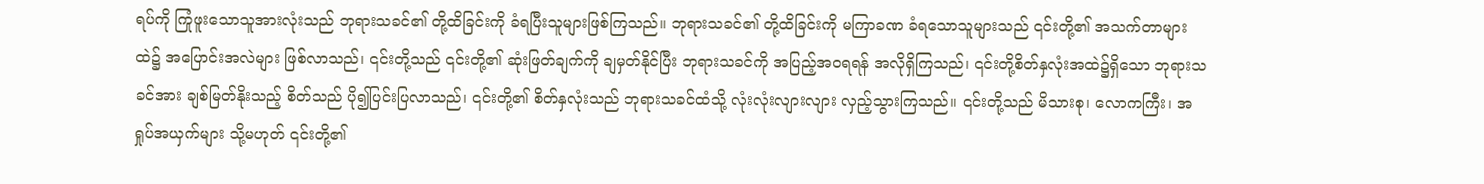ရပ်ကို ကြုံဖူးသောသူအားလုံးသည် ဘုရားသခင်၏ တို့ထိခြင်းကို ခံရပြီးသူများဖြစ်ကြသည်။ ဘုရားသခင်၏ တို့ထိခြင်းကို မကြာခဏ ခံရသောသူများသည် ၎င်းတို့၏ အသက်တာများထဲ၌ အပြောင်းအလဲများ ဖြစ်လာသည်၊ ၎င်းတို့သည် ၎င်းတို့၏ ဆုံးဖြတ်ချက်ကို ချမှတ်နိုင်ပြီး ဘုရားသခင်ကို အပြည့်အဝရရန် အလိုရှိကြသည်၊ ၎င်းတို့စိတ်နှလုံးအထဲ၌ရှိသော ဘုရားသခင်အား ချစ်မြတ်နိုးသည့် စိတ်သည် ပို၍ပြင်းပြလာသည်၊ ၎င်းတို့၏ စိတ်နှလုံးသည် ဘုရားသခင်ထံသို့ လုံးလုံးလျားလျား လှည့်သွားကြသည်။ ၎င်းတို့သည် မိသားစု၊ လောကကြီး၊ အရှုပ်အယှက်များ သို့မဟုတ် ၎င်းတို့၏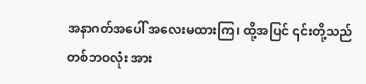အနာဂတ်အပေါ် အလေးမထားကြ၊ ထို့အပြင် ၎င်းတို့သည် တစ်ဘဝလုံး အား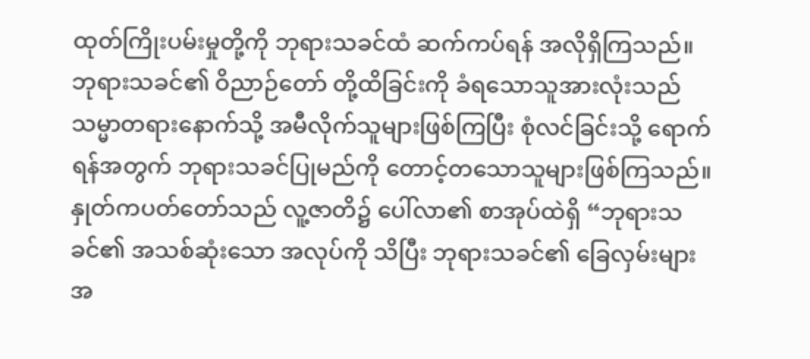ထုတ်ကြိုးပမ်းမှုတို့ကို ဘုရားသခင်ထံ ဆက်ကပ်ရန် အလိုရှိကြသည်။ ဘုရားသခင်၏ ဝိညာဉ်တော် တို့ထိခြင်းကို ခံရသောသူအားလုံးသည် သမ္မာတရားနောက်သို့ အမီလိုက်သူများဖြစ်ကြပြီး စုံလင်ခြင်းသို့ ရောက်ရန်အတွက် ဘုရားသခင်ပြုမည်ကို တောင့်တသောသူများဖြစ်ကြသည်။
နှုတ်ကပတ်တော်သည် လူ့ဇာတိ၌ ပေါ်လာ၏ စာအုပ်ထဲရှိ “ဘုရားသခင်၏ အသစ်ဆုံးသော အလုပ်ကို သိပြီး ဘုရားသခင်၏ ခြေလှမ်းများအ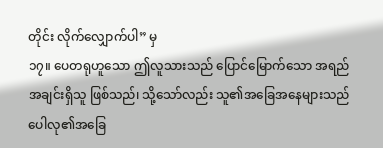တိုင်း လိုက်လျှောက်ပါ” မှ
၁၇။ ပေတရုဟူသော ဤလူသားသည် ပြောင်မြောက်သော အရည်အချင်းရှိသူ ဖြစ်သည်၊ သို့သော်လည်း သူ၏အခြေအနေများသည် ပေါလု၏အခြေ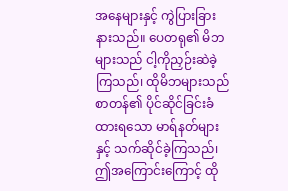အနေများနှင့် ကွဲပြားခြားနားသည်။ ပေတရု၏ မိဘများသည် ငါ့ကိုညှဉ်းဆဲခဲ့ကြသည်၊ ထိုမိဘများသည် စာတန်၏ ပိုင်ဆိုင်ခြင်းခံထားရသော မာရ်နတ်များနှင့် သက်ဆိုင်ခဲ့ကြသည်၊ ဤအကြောင်းကြောင့် ထို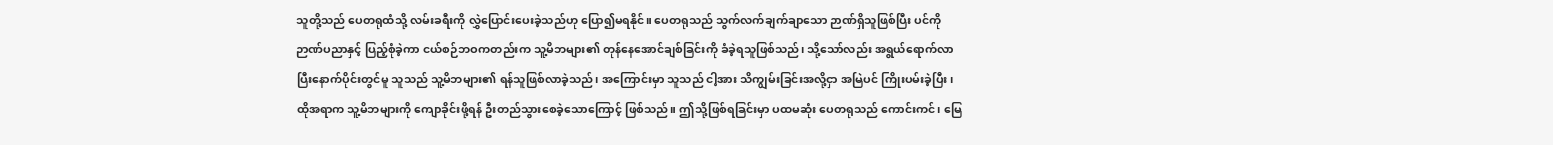သူတို့သည် ပေတရုထံသို့ လမ်းခရီးကို လွှဲပြောင်းပေးခဲ့သည်ဟု ပြော၍မရနိုင်။ ပေတရုသည် သွက်လက်ချက်ချာသော ဉာဏ်ရှိသူဖြစ်ပြီး ပင်ကိုဉာဏ်ပညာနှင့် ပြည့်စုံခဲ့ကာ ငယ်စဉ်ဘဝကတည်းက သူ့မိဘများ၏ တုန်နေအောင်ချစ်ခြင်းကို ခံခဲ့ရသူဖြစ်သည်၊ သို့သော်လည်း အရွယ်ရောက်လာပြီးနောက်ပိုင်းတွင်မူ သူသည် သူ့မိဘများ၏ ရန်သူဖြစ်လာခဲ့သည်၊ အကြောင်းမှာ သူသည် ငါ့အား သိကျွမ်းခြင်းအလို့ငှာ အမြဲပင် ကြိုးပမ်းခဲ့ပြီး၊ ထိုအရာက သူ့မိဘများကို ကျောခိုင်းဖို့ရန် ဦးတည်သွားစေခဲ့သောကြောင့် ဖြစ်သည်။ ဤသို့ဖြစ်ရခြင်းမှာ ပထမဆုံး ပေတရုသည် ကောင်းကင်၊ မြေ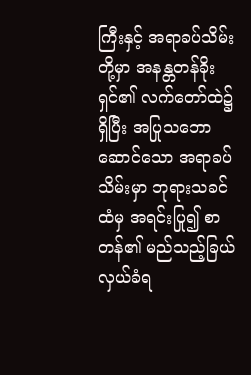ကြီးနှင့် အရာခပ်သိမ်းတို့မှာ အနန္တတန်ခိုးရှင်၏ လက်တော်ထဲ၌ရှိပြီး အပြုသဘောဆောင်သော အရာခပ်သိမ်းမှာ ဘုရားသခင်ထံမှ အရင်းပြု၍ စာတန်၏ မည်သည့်ခြယ်လှယ်ခံရ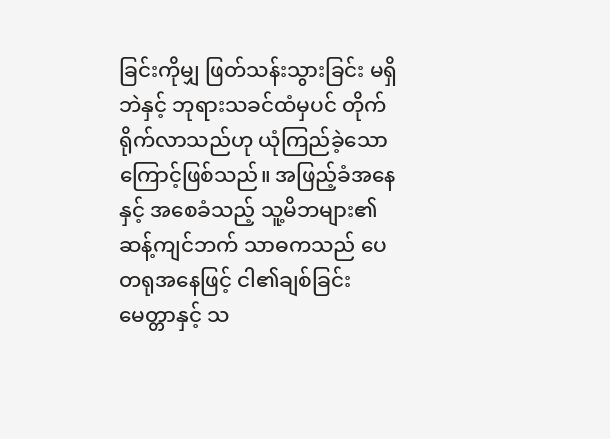ခြင်းကိုမျှ ဖြတ်သန်းသွားခြင်း မရှိဘဲနှင့် ဘုရားသခင်ထံမှပင် တိုက်ရိုက်လာသည်ဟု ယုံကြည်ခဲ့သောကြောင့်ဖြစ်သည်။ အဖြည့်ခံအနေနှင့် အစေခံသည့် သူ့မိဘများ၏ ဆန့်ကျင်ဘက် သာဓကသည် ပေတရုအနေဖြင့် ငါ၏ချစ်ခြင်းမေတ္တာနှင့် သ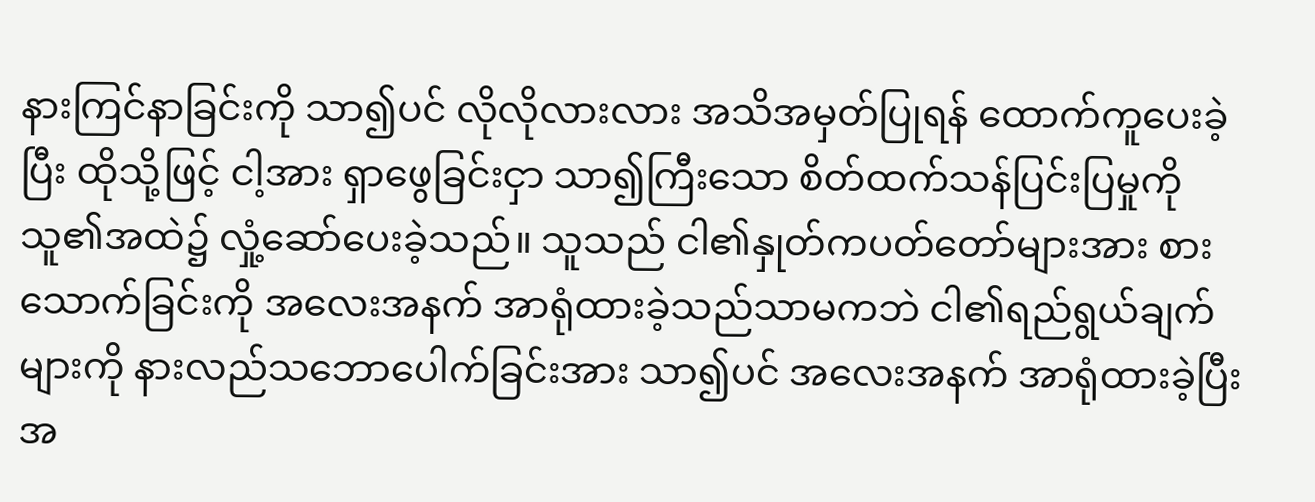နားကြင်နာခြင်းကို သာ၍ပင် လိုလိုလားလား အသိအမှတ်ပြုရန် ထောက်ကူပေးခဲ့ပြီး ထိုသို့ဖြင့် ငါ့အား ရှာဖွေခြင်းငှာ သာ၍ကြီးသော စိတ်ထက်သန်ပြင်းပြမှုကို သူ၏အထဲ၌ လှုံ့ဆော်ပေးခဲ့သည်။ သူသည် ငါ၏နှုတ်ကပတ်တော်များအား စားသောက်ခြင်းကို အလေးအနက် အာရုံထားခဲ့သည်သာမကဘဲ ငါ၏ရည်ရွယ်ချက်များကို နားလည်သဘောပေါက်ခြင်းအား သာ၍ပင် အလေးအနက် အာရုံထားခဲ့ပြီး အ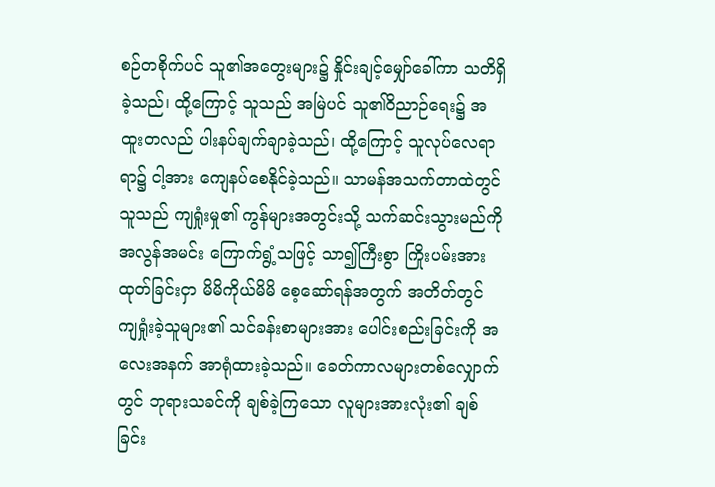စဉ်တစိုက်ပင် သူ၏အတွေးများ၌ နှိုင်းချင့်မျှော်ခေါ်ကာ သတိရှိခဲ့သည်၊ ထို့ကြောင့် သူသည် အမြဲပင် သူ၏ဝိညာဉ်ရေး၌ အထူးတလည် ပါးနပ်ချက်ချာခဲ့သည်၊ ထို့ကြောင့် သူလုပ်လေရာရာ၌ ငါ့အား ကျေနပ်စေနိုင်ခဲ့သည်။ သာမန်အသက်တာထဲတွင် သူသည် ကျရှုံးမှု၏ ကွန်များအတွင်းသို့ သက်ဆင်းသွားမည်ကို အလွန်အမင်း ကြောက်ရွံ့သဖြင့် သာ၍ကြီးစွာ ကြိုးပမ်းအားထုတ်ခြင်းငှာ မိမိကိုယ်မိမိ စေ့ဆော်ရန်အတွက် အတိတ်တွင် ကျရှုံးခဲ့သူများ၏ သင်ခန်းစာများအား ပေါင်းစည်းခြင်းကို အလေးအနက် အာရုံထားခဲ့သည်။ ခေတ်ကာလများတစ်လျှောက်တွင် ဘုရားသခင်ကို ချစ်ခဲ့ကြသော လူများအားလုံး၏ ချစ်ခြင်း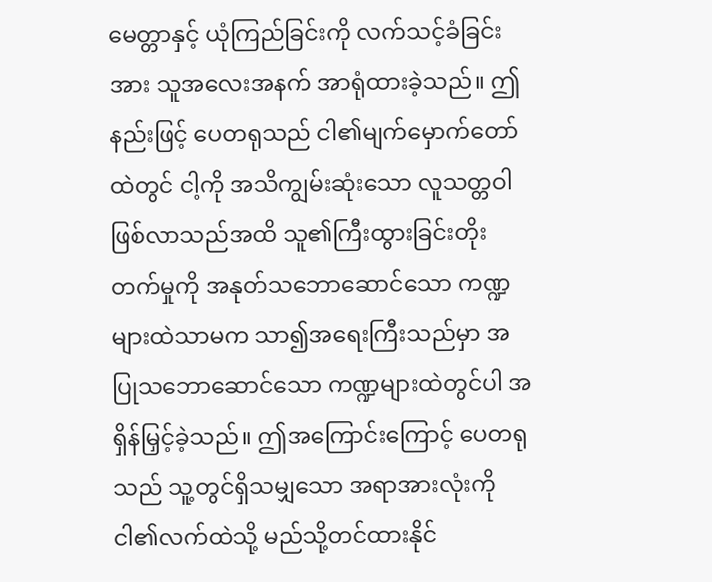မေတ္တာနှင့် ယုံကြည်ခြင်းကို လက်သင့်ခံခြင်းအား သူအလေးအနက် အာရုံထားခဲ့သည်။ ဤနည်းဖြင့် ပေတရုသည် ငါ၏မျက်မှောက်တော်ထဲတွင် ငါ့ကို အသိကျွမ်းဆုံးသော လူသတ္တဝါဖြစ်လာသည်အထိ သူ၏ကြီးထွားခြင်းတိုးတက်မှုကို အနုတ်သဘောဆောင်သော ကဏ္ဍများထဲသာမက သာ၍အရေးကြီးသည်မှာ အပြုသဘောဆောင်သော ကဏ္ဍများထဲတွင်ပါ အရှိန်မြှင့်ခဲ့သည်။ ဤအကြောင်းကြောင့် ပေတရုသည် သူ့တွင်ရှိသမျှသော အရာအားလုံးကို ငါ၏လက်ထဲသို့ မည်သို့တင်ထားနိုင်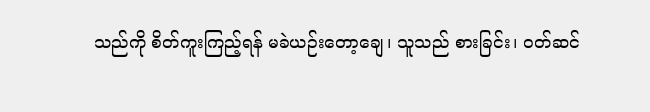သည်ကို စိတ်ကူးကြည့်ရန် မခဲယဉ်းတော့ချေ၊ သူသည် စားခြင်း၊ ဝတ်ဆင်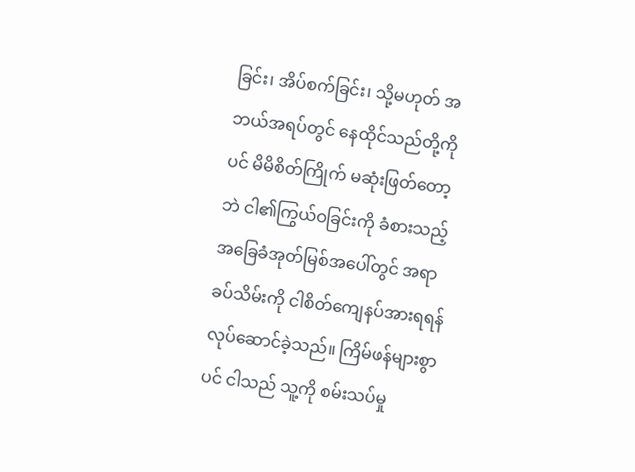ခြင်း၊ အိပ်စက်ခြင်း၊ သို့မဟုတ် အဘယ်အရပ်တွင် နေထိုင်သည်တို့ကိုပင် မိမိစိတ်ကြိုက် မဆုံးဖြတ်တော့ဘဲ ငါ၏ကြွယ်ဝခြင်းကို ခံစားသည့် အခြေခံအုတ်မြစ်အပေါ်တွင် အရာခပ်သိမ်းကို ငါစိတ်ကျေနပ်အားရရန် လုပ်ဆောင်ခဲ့သည်။ ကြိမ်ဖန်များစွာပင် ငါသည် သူ့ကို စမ်းသပ်မှု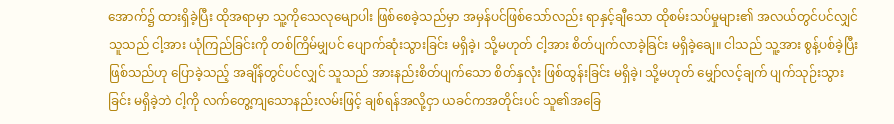အောက်၌ ထားရှိခဲ့ပြီး ထိုအရာမှာ သူ့ကိုသေလုမျောပါး ဖြစ်စေခဲ့သည်မှာ အမှန်ပင်ဖြစ်သော်လည်း ရာနှင့်ချီသော ထိုစမ်းသပ်မှုများ၏ အလယ်တွင်ပင်လျှင် သူသည် ငါ့အား ယုံကြည်ခြင်းကို တစ်ကြိမ်မျှပင် ပျောက်ဆုံးသွားခြင်း မရှိခဲ့၊ သို့မဟုတ် ငါ့အား စိတ်ပျက်လာခဲ့ခြင်း မရှိခဲ့ချေ။ ငါသည် သူ့အား စွန့်ပစ်ခဲ့ပြီးဖြစ်သည်ဟု ပြောခဲ့သည့် အချိန်တွင်ပင်လျှင် သူသည် အားနည်းစိတ်ပျက်သော စိတ်နှလုံး ဖြစ်ထွန်းခြင်း မရှိခဲ့၊ သို့မဟုတ် မျှော်လင့်ချက် ပျက်သုဉ်းသွားခြင်း မရှိခဲ့ဘဲ ငါ့ကို လက်တွေ့ကျသောနည်းလမ်းဖြင့် ချစ်ရန်အလို့ငှာ ယခင်ကအတိုင်းပင် သူ၏အခြေ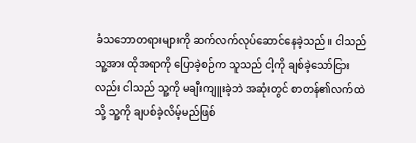ခံသဘောတရားများကို ဆက်လက်လုပ်ဆောင်နေခဲ့သည်။ ငါသည် သူ့အား ထိုအရာကို ပြောခဲ့စဉ်က သူသည် ငါ့ကို ချစ်ခဲ့သော်ငြားလည်း ငါသည် သူ့ကို မချီးကျူးခဲ့ဘဲ အဆုံးတွင် စာတန်၏လက်ထဲသို့ သူ့ကို ချပစ်ခဲ့လိမ့်မည်ဖြစ်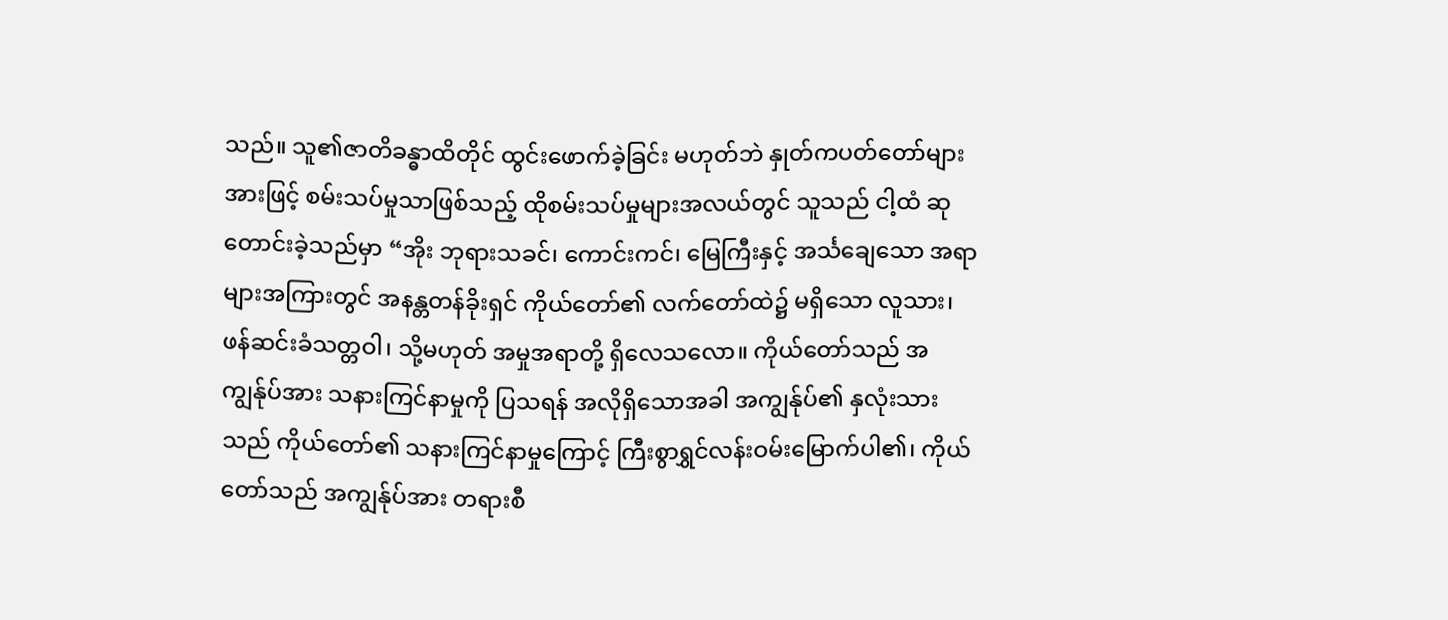သည်။ သူ၏ဇာတိခန္ဓာထိတိုင် ထွင်းဖောက်ခဲ့ခြင်း မဟုတ်ဘဲ နှုတ်ကပတ်တော်များအားဖြင့် စမ်းသပ်မှုသာဖြစ်သည့် ထိုစမ်းသပ်မှုများအလယ်တွင် သူသည် ငါ့ထံ ဆုတောင်းခဲ့သည်မှာ “အိုး ဘုရားသခင်၊ ကောင်းကင်၊ မြေကြီးနှင့် အင်္သချေသော အရာများအကြားတွင် အနန္တတန်ခိုးရှင် ကိုယ်တော်၏ လက်တော်ထဲ၌ မရှိသော လူသား၊ ဖန်ဆင်းခံသတ္တဝါ၊ သို့မဟုတ် အမှုအရာတို့ ရှိလေသလော။ ကိုယ်တော်သည် အကျွန်ုပ်အား သနားကြင်နာမှုကို ပြသရန် အလိုရှိသောအခါ အကျွန်ုပ်၏ နှလုံးသားသည် ကိုယ်တော်၏ သနားကြင်နာမှုကြောင့် ကြီးစွာရွှင်လန်းဝမ်းမြောက်ပါ၏၊ ကိုယ်တော်သည် အကျွန်ုပ်အား တရားစီ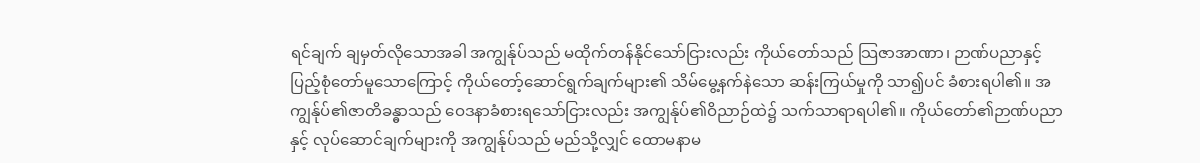ရင်ချက် ချမှတ်လိုသောအခါ အကျွန်ုပ်သည် မထိုက်တန်နိုင်သော်ငြားလည်း ကိုယ်တော်သည် သြဇာအာဏာ၊ ဉာဏ်ပညာနှင့် ပြည့်စုံတော်မူသောကြောင့် ကိုယ်တော့်ဆောင်ရွက်ချက်များ၏ သိမ်မွေ့နက်နဲသော ဆန်းကြယ်မှုကို သာ၍ပင် ခံစားရပါ၏။ အကျွန်ုပ်၏ဇာတိခန္ဓာသည် ဝေဒနာခံစားရသော်ငြားလည်း အကျွန်ုပ်၏ဝိညာဉ်ထဲ၌ သက်သာရာရပါ၏။ ကိုယ်တော်၏ဉာဏ်ပညာနှင့် လုပ်ဆောင်ချက်များကို အကျွန်ုပ်သည် မည်သို့လျှင် ထောမနာမ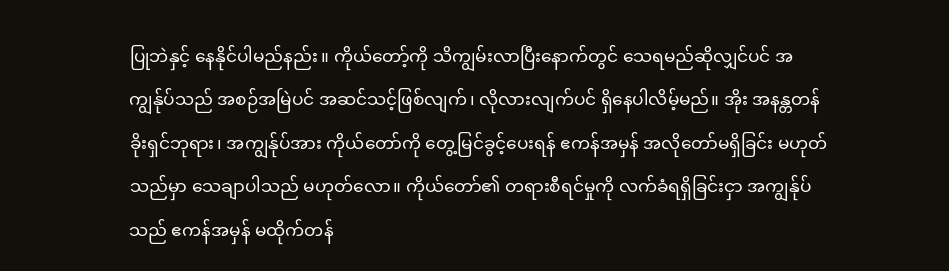ပြုဘဲနှင့် နေနိုင်ပါမည်နည်း။ ကိုယ်တော့်ကို သိကျွမ်းလာပြီးနောက်တွင် သေရမည်ဆိုလျှင်ပင် အကျွန်ုပ်သည် အစဉ်အမြဲပင် အဆင်သင့်ဖြစ်လျက်၊ လိုလားလျက်ပင် ရှိနေပါလိမ့်မည်။ အိုး အနန္တတန်ခိုးရှင်ဘုရား၊ အကျွန်ုပ်အား ကိုယ်တော်ကို တွေ့မြင်ခွင့်ပေးရန် ဧကန်အမှန် အလိုတော်မရှိခြင်း မဟုတ်သည်မှာ သေချာပါသည် မဟုတ်လော။ ကိုယ်တော်၏ တရားစီရင်မှုကို လက်ခံရရှိခြင်းငှာ အကျွန်ုပ်သည် ဧကန်အမှန် မထိုက်တန်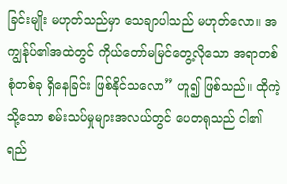ခြင်းမျိုး မဟုတ်သည်မှာ သေချာပါသည် မဟုတ်လော။ အကျွန်ုပ်၏အထဲတွင် ကိုယ်တော်မမြင်တွေ့လိုသော အရာတစ်စုံတစ်ခု ရှိနေခြင်း ဖြစ်နိုင်သလော” ဟူ၍ ဖြစ်သည်။ ထိုကဲ့သို့သော စမ်းသပ်မှုများအလယ်တွင် ပေတရုသည် ငါ၏ရည်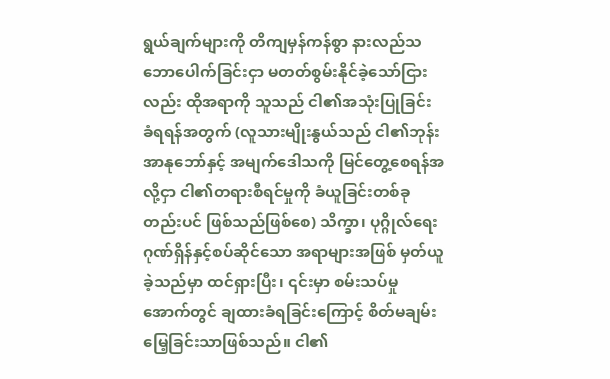ရွယ်ချက်များကို တိကျမှန်ကန်စွာ နားလည်သဘောပေါက်ခြင်းငှာ မတတ်စွမ်းနိုင်ခဲ့သော်ငြားလည်း ထိုအရာကို သူသည် ငါ၏အသုံးပြုခြင်း ခံရရန်အတွက် (လူသားမျိုးနွယ်သည် ငါ၏ဘုန်းအာနုဘော်နှင့် အမျက်ဒေါသကို မြင်တွေ့စေရန်အလို့ငှာ ငါ၏တရားစီရင်မှုကို ခံယူခြင်းတစ်ခုတည်းပင် ဖြစ်သည်ဖြစ်စေ) သိက္ခာ၊ ပုဂ္ဂိုလ်ရေး ဂုဏ်ရှိန်နှင့်စပ်ဆိုင်သော အရာများအဖြစ် မှတ်ယူခဲ့သည်မှာ ထင်ရှားပြီး၊ ၎င်းမှာ စမ်းသပ်မှုအောက်တွင် ချထားခံရခြင်းကြောင့် စိတ်မချမ်းမြေ့ခြင်းသာဖြစ်သည်။ ငါ၏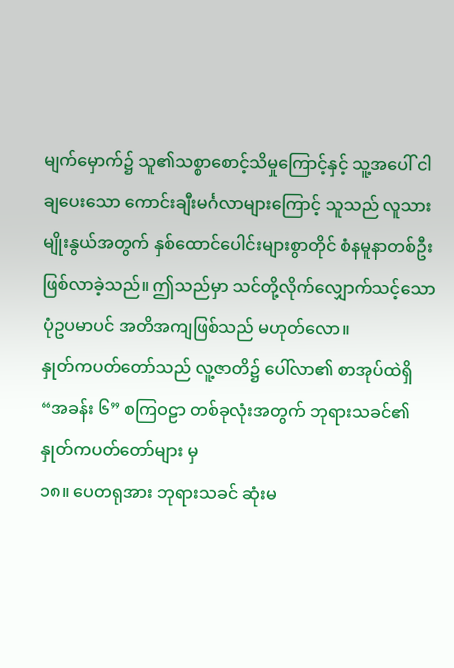မျက်မှောက်၌ သူ၏သစ္စာစောင့်သိမှုကြောင့်နှင့် သူ့အပေါ် ငါချပေးသော ကောင်းချီးမင်္ဂလာများကြောင့် သူသည် လူသားမျိုးနွယ်အတွက် နှစ်ထောင်ပေါင်းများစွာတိုင် စံနမူနာတစ်ဦး ဖြစ်လာခဲ့သည်။ ဤသည်မှာ သင်တို့လိုက်လျှောက်သင့်သော ပုံဥပမာပင် အတိအကျဖြစ်သည် မဟုတ်လော။
နှုတ်ကပတ်တော်သည် လူ့ဇာတိ၌ ပေါ်လာ၏ စာအုပ်ထဲရှိ “အခန်း ၆” စကြဝဠာ တစ်ခုလုံးအတွက် ဘုရားသခင်၏ နှုတ်ကပတ်တော်များ မှ
၁၈။ ပေတရုအား ဘုရားသခင် ဆုံးမ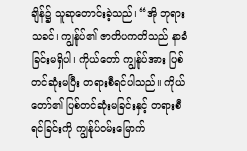ချိန်၌ သူဆုတောင်းခဲ့သည်၊ “အို ဘုရားသခင်၊ ကျွန်ုပ်၏ ဇာတိပကတိသည် နာခံခြင်းမရှိပါ၊ ကိုယ်တော် ကျွန်ုပ်အား ပြစ်တင်ဆုံးမပြီး တရားစီရင်ပါသည်။ ကိုယ်တော်၏ ပြစ်တင်ဆုံးမခြင်းနှင့် တရားစီရင်ခြင်းကို ကျွန်ုပ်ဝမ်းမြောက်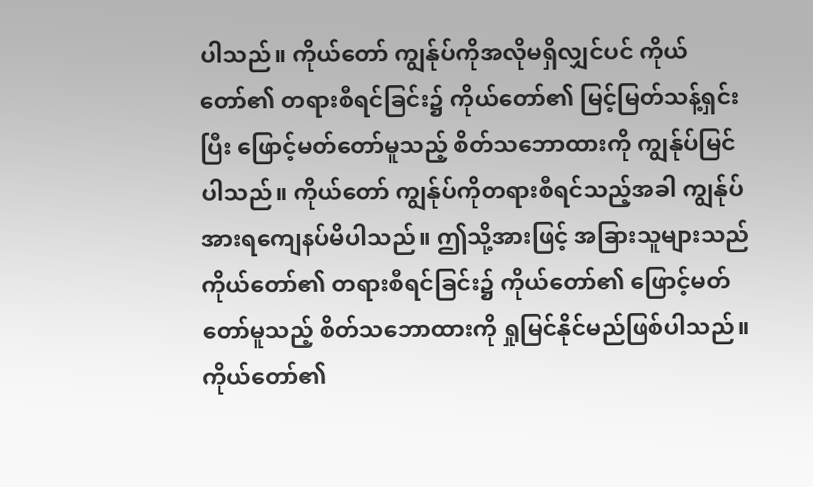ပါသည်။ ကိုယ်တော် ကျွန်ုပ်ကိုအလိုမရှိလျှင်ပင် ကိုယ်တော်၏ တရားစီရင်ခြင်း၌ ကိုယ်တော်၏ မြင့်မြတ်သန့်ရှင်းပြီး ဖြောင့်မတ်တော်မူသည့် စိတ်သဘောထားကို ကျွန်ုပ်မြင်ပါသည်။ ကိုယ်တော် ကျွန်ုပ်ကိုတရားစီရင်သည့်အခါ ကျွန်ုပ်အားရကျေနပ်မိပါသည်။ ဤသို့အားဖြင့် အခြားသူများသည် ကိုယ်တော်၏ တရားစီရင်ခြင်း၌ ကိုယ်တော်၏ ဖြောင့်မတ်တော်မူသည့် စိတ်သဘောထားကို ရှုမြင်နိုင်မည်ဖြစ်ပါသည်။ ကိုယ်တော်၏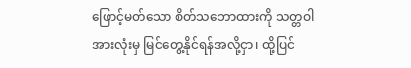ဖြောင့်မတ်သော စိတ်သဘောထားကို သတ္တဝါအားလုံးမှ မြင်တွေ့နိုင်ရန်အလို့ငှာ၊ ထို့ပြင်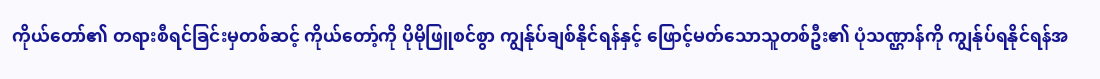ကိုယ်တော်၏ တရားစီရင်ခြင်းမှတစ်ဆင့် ကိုယ်တော့်ကို ပိုမိုဖြူစင်စွာ ကျွန်ုပ်ချစ်နိုင်ရန်နှင့် ဖြောင့်မတ်သောသူတစ်ဦး၏ ပုံသဏ္ဌာန်ကို ကျွန်ုပ်ရနိုင်ရန်အ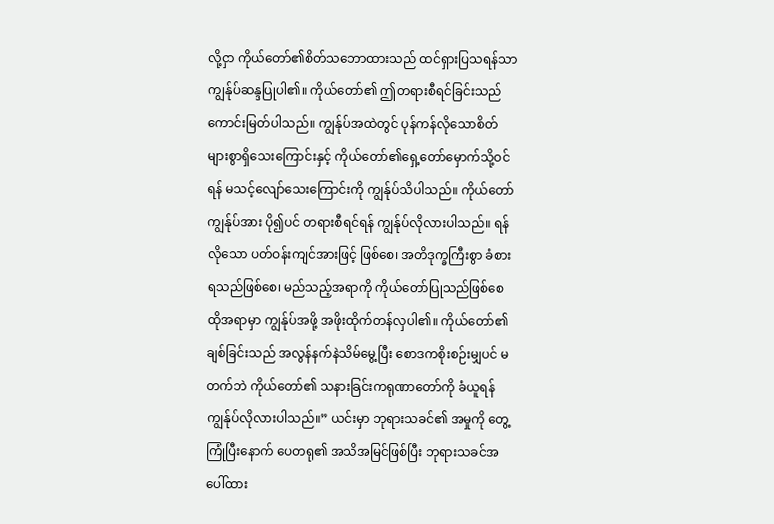လို့ငှာ ကိုယ်တော်၏စိတ်သဘောထားသည် ထင်ရှားပြသရန်သာ ကျွန်ုပ်ဆန္ဒပြုပါ၏။ ကိုယ်တော်၏ ဤတရားစီရင်ခြင်းသည် ကောင်းမြတ်ပါသည်။ ကျွန်ုပ်အထဲတွင် ပုန်ကန်လိုသောစိတ် များစွာရှိသေးကြောင်းနှင့် ကိုယ်တော်၏ရှေ့တော်မှောက်သို့ဝင်ရန် မသင့်လျော်သေးကြောင်းကို ကျွန်ုပ်သိပါသည်။ ကိုယ်တော် ကျွန်ုပ်အား ပို၍ပင် တရားစီရင်ရန် ကျွန်ုပ်လိုလားပါသည်။ ရန်လိုသော ပတ်ဝန်းကျင်အားဖြင့် ဖြစ်စေ၊ အတိဒုက္ခကြီးစွာ ခံစားရသည်ဖြစ်စေ၊ မည်သည့်အရာကို ကိုယ်တော်ပြုသည်ဖြစ်စေ ထိုအရာမှာ ကျွန်ုပ်အဖို့ အဖိုးထိုက်တန်လှပါ၏။ ကိုယ်တော်၏ချစ်ခြင်းသည် အလွန်နက်နဲသိမ်မွေ့ပြီး စောဒကစိုးစဉ်းမျှပင် မတက်ဘဲ ကိုယ်တော်၏ သနားခြင်းကရုဏာတော်ကို ခံယူရန် ကျွန်ုပ်လိုလားပါသည်။” ယင်းမှာ ဘုရားသခင်၏ အမှုကို တွေ့ကြုံပြီးနောက် ပေတရု၏ အသိအမြင်ဖြစ်ပြီး ဘုရားသခင်အပေါ်ထား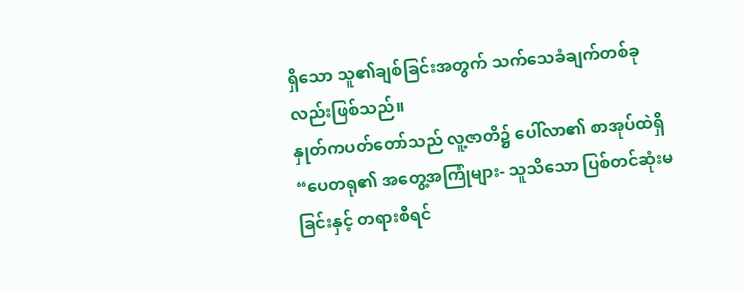ရှိသော သူ၏ချစ်ခြင်းအတွက် သက်သေခံချက်တစ်ခုလည်းဖြစ်သည်။
နှုတ်ကပတ်တော်သည် လူ့ဇာတိ၌ ပေါ်လာ၏ စာအုပ်ထဲရှိ “ပေတရု၏ အတွေ့အကြုံများ- သူသိသော ပြစ်တင်ဆုံးမခြင်းနှင့် တရားစီရင်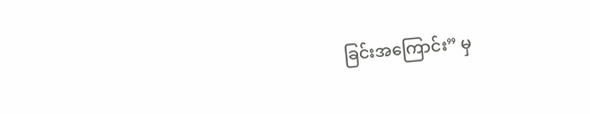ခြင်းအကြောင်း” မှ